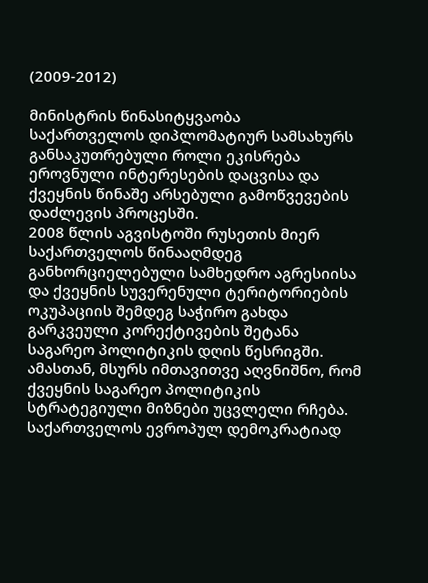(2009-2012)

მინისტრის წინასიტყვაობა
საქართველოს დიპლომატიურ სამსახურს განსაკუთრებული როლი ეკისრება ეროვნული ინტერესების დაცვისა და ქვეყნის წინაშე არსებული გამოწვევების დაძლევის პროცესში.
2008 წლის აგვისტოში რუსეთის მიერ საქართველოს წინააღმდეგ განხორციელებული სამხედრო აგრესიისა და ქვეყნის სუვერენული ტერიტორიების ოკუპაციის შემდეგ საჭირო გახდა გარკვეული კორექტივების შეტანა საგარეო პოლიტიკის დღის წესრიგში. ამასთან, მსურს იმთავითვე აღვნიშნო, რომ ქვეყნის საგარეო პოლიტიკის სტრატეგიული მიზნები უცვლელი რჩება.
საქართველოს ევროპულ დემოკრატიად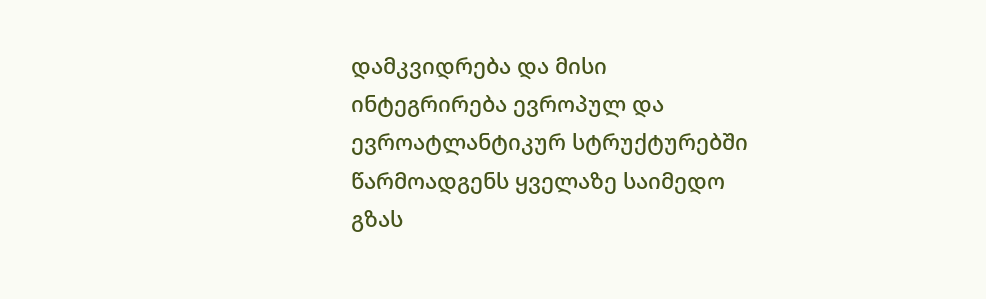დამკვიდრება და მისი ინტეგრირება ევროპულ და ევროატლანტიკურ სტრუქტურებში წარმოადგენს ყველაზე საიმედო გზას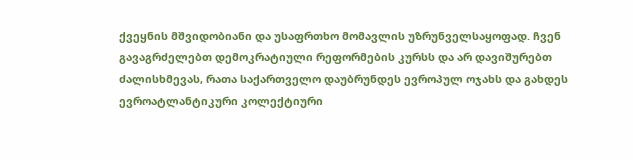ქვეყნის მშვიდობიანი და უსაფრთხო მომავლის უზრუნველსაყოფად. ჩვენ გავაგრძელებთ დემოკრატიული რეფორმების კურსს და არ დავიშურებთ ძალისხმევას, რათა საქართველო დაუბრუნდეს ევროპულ ოჯახს და გახდეს ევროატლანტიკური კოლექტიური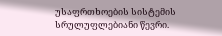უსაფრთხოების სისტემის სრულუფლებიანი წევრი.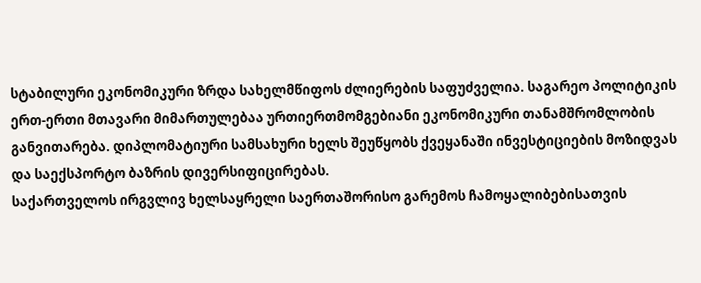სტაბილური ეკონომიკური ზრდა სახელმწიფოს ძლიერების საფუძველია. საგარეო პოლიტიკის ერთ-ერთი მთავარი მიმართულებაა ურთიერთმომგებიანი ეკონომიკური თანამშრომლობის განვითარება. დიპლომატიური სამსახური ხელს შეუწყობს ქვეყანაში ინვესტიციების მოზიდვას და საექსპორტო ბაზრის დივერსიფიცირებას.
საქართველოს ირგვლივ ხელსაყრელი საერთაშორისო გარემოს ჩამოყალიბებისათვის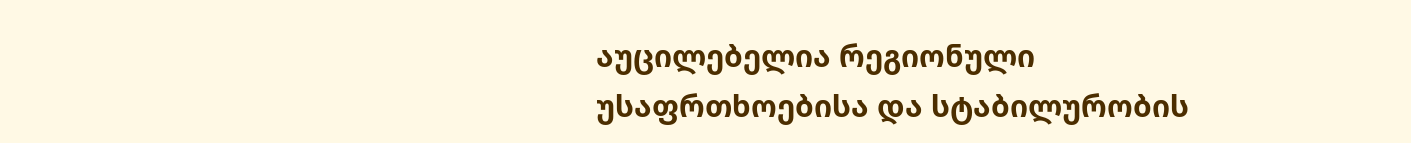აუცილებელია რეგიონული უსაფრთხოებისა და სტაბილურობის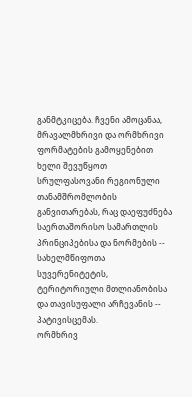განმტკიცება. ჩვენი ამოცანაა, მრავალმხრივი და ორმხრივი ფორმატების გამოყენებით ხელი შევუწყოთ სრულფასოვანი რეგიონული თანამშრომლობის განვითარებას, რაც დაეფუძნება საერთაშორისო სამართლის პრინციპებისა და ნორმების -- სახელმწიფოთა სუვერენიტეტის, ტერიტორიული მთლიანობისა და თავისუფალი არჩევანის -- პატივისცემას.
ორმხრივ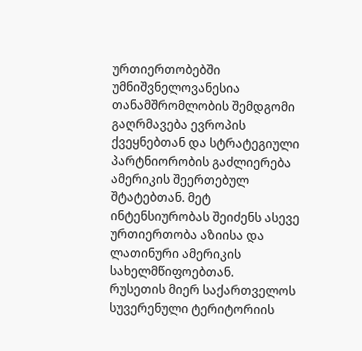ურთიერთობებში უმნიშვნელოვანესია თანამშრომლობის შემდგომი გაღრმავება ევროპის ქვეყნებთან და სტრატეგიული პარტნიორობის გაძლიერება ამერიკის შეერთებულ შტატებთან. მეტ ინტენსიურობას შეიძენს ასევე ურთიერთობა აზიისა და ლათინური ამერიკის სახელმწიფოებთან.
რუსეთის მიერ საქართველოს სუვერენული ტერიტორიის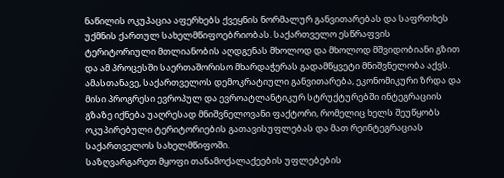ნაწილის ოკუპაცია აფერხებს ქვეყნის ნორმალურ განვითარებას და საფრთხეს უქმნის ქართულ სახელმწიფოებრიობას. საქართველო ესწრაფვის ტერიტორიული მთლიანობის აღდგენას მხოლოდ და მხოლოდ მშვიდობიანი გზით და ამ პროცესში საერთაშორისო მხარდაჭერას გადამწყვეტი მნიშვნელობა აქვს. ამასთანავე, საქართველოს დემოკრატიული განვითარება, ეკონომიკური ზრდა და მისი პროგრესი ევროპულ და ევროატლანტიკურ სტრუქტურებში ინტეგრაციის გზაზე იქნება უაღრესად მნიშვნელოვანი ფაქტორი, რომელიც ხელს შეუწყობს ოკუპირებული ტერიტორიების გათავისუფლებას და მათ რეინტეგრაციას საქართველოს სახელმწიფოში.
საზღვარგარეთ მყოფი თანამოქალაქეების უფლებების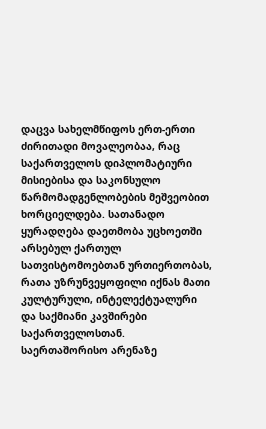დაცვა სახელმწიფოს ერთ-ერთი ძირითადი მოვალეობაა, რაც საქართველოს დიპლომატიური მისიებისა და საკონსულო წარმომადგენლობების მეშვეობით ხორციელდება. სათანადო ყურადღება დაეთმობა უცხოეთში არსებულ ქართულ სათვისტომოებთან ურთიერთობას, რათა უზრუნვეყოფილი იქნას მათი კულტურული, ინტელექტუალური და საქმიანი კავშირები საქართველოსთან. საერთაშორისო არენაზე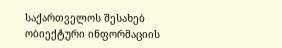საქართველოს შესახებ ობიექტური ინფორმაციის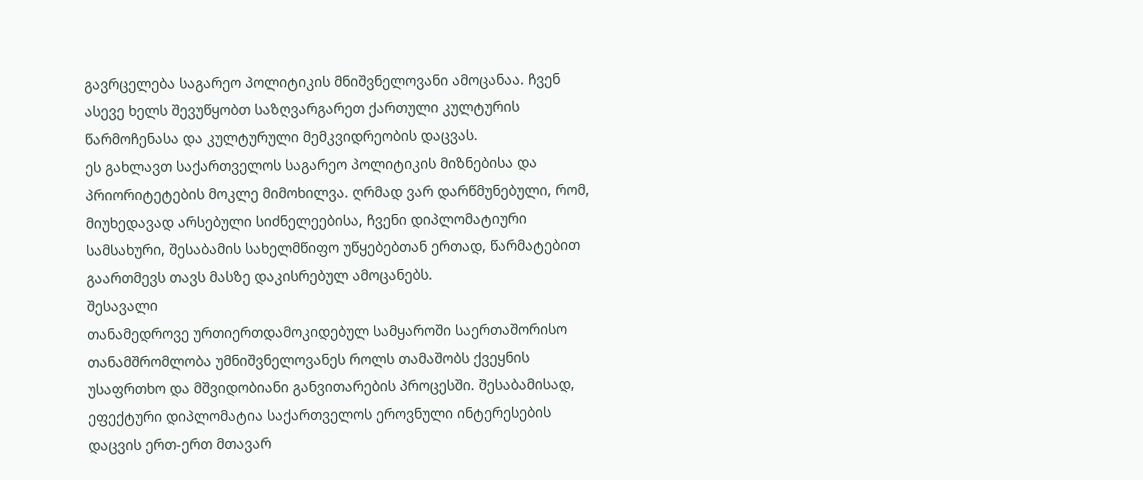გავრცელება საგარეო პოლიტიკის მნიშვნელოვანი ამოცანაა. ჩვენ ასევე ხელს შევუწყობთ საზღვარგარეთ ქართული კულტურის წარმოჩენასა და კულტურული მემკვიდრეობის დაცვას.
ეს გახლავთ საქართველოს საგარეო პოლიტიკის მიზნებისა და პრიორიტეტების მოკლე მიმოხილვა. ღრმად ვარ დარწმუნებული, რომ, მიუხედავად არსებული სიძნელეებისა, ჩვენი დიპლომატიური სამსახური, შესაბამის სახელმწიფო უწყებებთან ერთად, წარმატებით გაართმევს თავს მასზე დაკისრებულ ამოცანებს.
შესავალი
თანამედროვე ურთიერთდამოკიდებულ სამყაროში საერთაშორისო თანამშრომლობა უმნიშვნელოვანეს როლს თამაშობს ქვეყნის უსაფრთხო და მშვიდობიანი განვითარების პროცესში. შესაბამისად, ეფექტური დიპლომატია საქართველოს ეროვნული ინტერესების დაცვის ერთ-ერთ მთავარ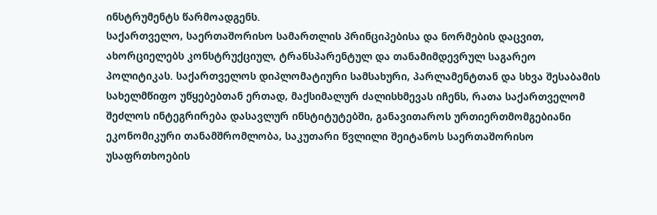ინსტრუმენტს წარმოადგენს.
საქართველო, საერთაშორისო სამართლის პრინციპებისა და ნორმების დაცვით, ახორციელებს კონსტრუქციულ, ტრანსპარენტულ და თანამიმდევრულ საგარეო პოლიტიკას. საქართველოს დიპლომატიური სამსახური, პარლამენტთან და სხვა შესაბამის სახელმწიფო უწყებებთან ერთად, მაქსიმალურ ძალისხმევას იჩენს, რათა საქართველომ შეძლოს ინტეგრირება დასავლურ ინსტიტუტებში, განავითაროს ურთიერთმომგებიანი ეკონომიკური თანამშრომლობა, საკუთარი წვლილი შეიტანოს საერთაშორისო უსაფრთხოების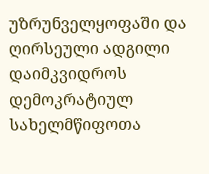უზრუნველყოფაში და ღირსეული ადგილი დაიმკვიდროს დემოკრატიულ სახელმწიფოთა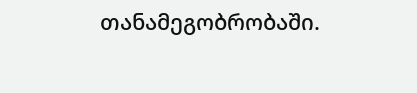თანამეგობრობაში.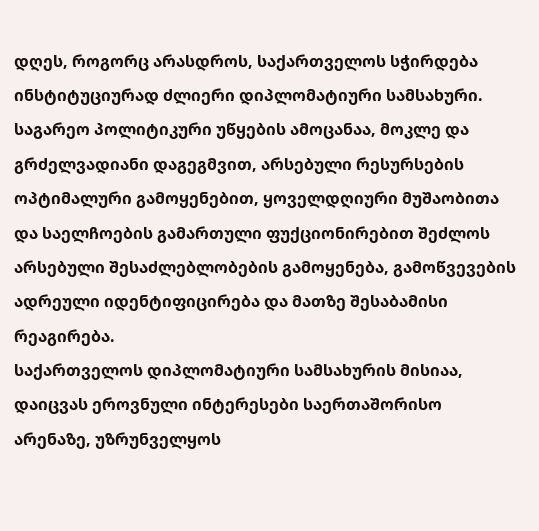დღეს, როგორც არასდროს, საქართველოს სჭირდება ინსტიტუციურად ძლიერი დიპლომატიური სამსახური. საგარეო პოლიტიკური უწყების ამოცანაა, მოკლე და გრძელვადიანი დაგეგმვით, არსებული რესურსების ოპტიმალური გამოყენებით, ყოველდღიური მუშაობითა და საელჩოების გამართული ფუქციონირებით შეძლოს არსებული შესაძლებლობების გამოყენება, გამოწვევების ადრეული იდენტიფიცირება და მათზე შესაბამისი რეაგირება.
საქართველოს დიპლომატიური სამსახურის მისიაა, დაიცვას ეროვნული ინტერესები საერთაშორისო არენაზე, უზრუნველყოს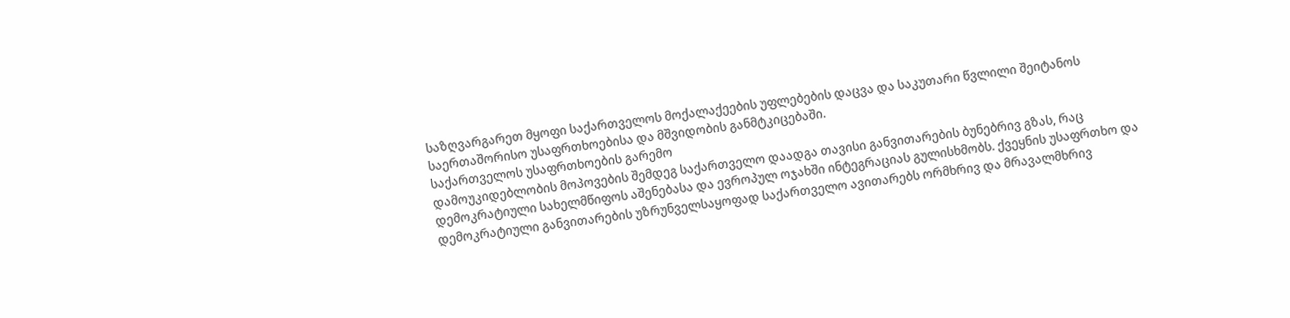საზღვარგარეთ მყოფი საქართველოს მოქალაქეების უფლებების დაცვა და საკუთარი წვლილი შეიტანოს საერთაშორისო უსაფრთხოებისა და მშვიდობის განმტკიცებაში.
საქართველოს უსაფრთხოების გარემო
დამოუკიდებლობის მოპოვების შემდეგ საქართველო დაადგა თავისი განვითარების ბუნებრივ გზას, რაც დემოკრატიული სახელმწიფოს აშენებასა და ევროპულ ოჯახში ინტეგრაციას გულისხმობს. ქვეყნის უსაფრთხო და დემოკრატიული განვითარების უზრუნველსაყოფად საქართველო ავითარებს ორმხრივ და მრავალმხრივ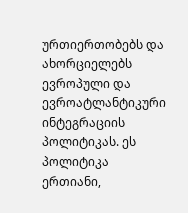ურთიერთობებს და ახორციელებს ევროპული და ევროატლანტიკური ინტეგრაციის პოლიტიკას. ეს პოლიტიკა ერთიანი,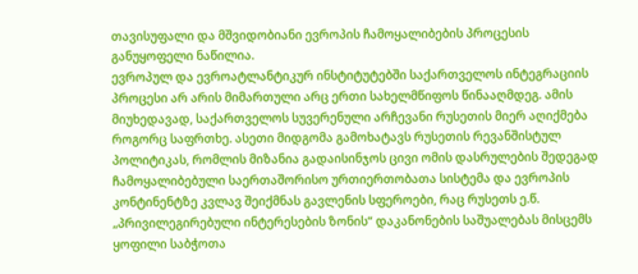თავისუფალი და მშვიდობიანი ევროპის ჩამოყალიბების პროცესის განუყოფელი ნაწილია.
ევროპულ და ევროატლანტიკურ ინსტიტუტებში საქართველოს ინტეგრაციის პროცესი არ არის მიმართული არც ერთი სახელმწიფოს წინააღმდეგ. ამის მიუხედავად, საქართველოს სუვერენული არჩევანი რუსეთის მიერ აღიქმება როგორც საფრთხე. ასეთი მიდგომა გამოხატავს რუსეთის რევანშისტულ პოლიტიკას, რომლის მიზანია გადაისინჯოს ცივი ომის დასრულების შედეგად ჩამოყალიბებული საერთაშორისო ურთიერთობათა სისტემა და ევროპის კონტინენტზე კვლავ შეიქმნას გავლენის სფეროები, რაც რუსეთს ე.წ. „პრივილეგირებული ინტერესების ზონის“ დაკანონების საშუალებას მისცემს ყოფილი საბჭოთა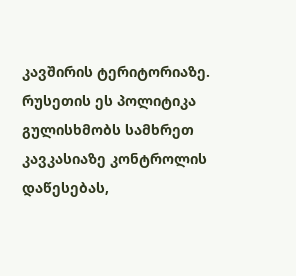კავშირის ტერიტორიაზე. რუსეთის ეს პოლიტიკა გულისხმობს სამხრეთ კავკასიაზე კონტროლის დაწესებას,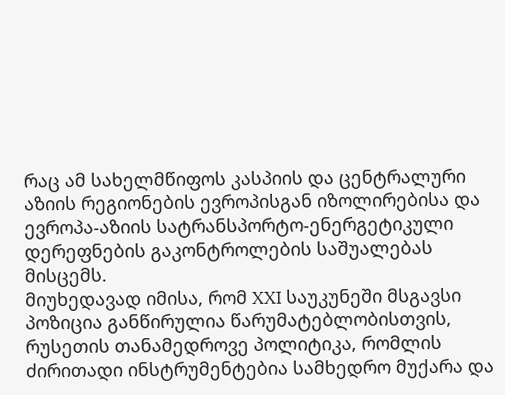რაც ამ სახელმწიფოს კასპიის და ცენტრალური აზიის რეგიონების ევროპისგან იზოლირებისა და ევროპა-აზიის სატრანსპორტო-ენერგეტიკული დერეფნების გაკონტროლების საშუალებას მისცემს.
მიუხედავად იმისა, რომ XXI საუკუნეში მსგავსი პოზიცია განწირულია წარუმატებლობისთვის, რუსეთის თანამედროვე პოლიტიკა, რომლის ძირითადი ინსტრუმენტებია სამხედრო მუქარა და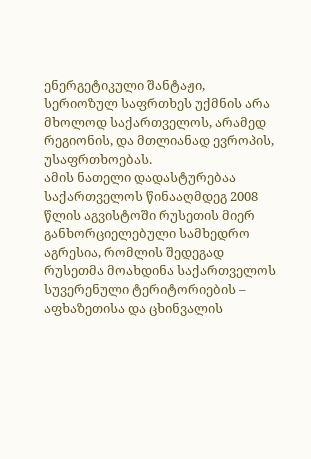ენერგეტიკული შანტაჟი, სერიოზულ საფრთხეს უქმნის არა მხოლოდ საქართველოს, არამედ რეგიონის, და მთლიანად ევროპის, უსაფრთხოებას.
ამის ნათელი დადასტურებაა საქართველოს წინააღმდეგ 2008 წლის აგვისტოში რუსეთის მიერ განხორციელებული სამხედრო აგრესია, რომლის შედეგად რუსეთმა მოახდინა საქართველოს სუვერენული ტერიტორიების – აფხაზეთისა და ცხინვალის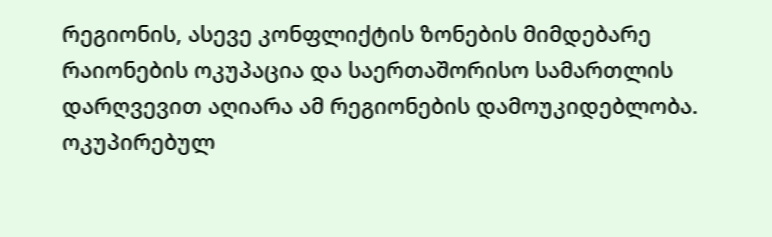რეგიონის, ასევე კონფლიქტის ზონების მიმდებარე რაიონების ოკუპაცია და საერთაშორისო სამართლის დარღვევით აღიარა ამ რეგიონების დამოუკიდებლობა. ოკუპირებულ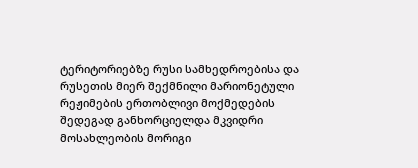ტერიტორიებზე რუსი სამხედროებისა და რუსეთის მიერ შექმნილი მარიონეტული რეჟიმების ერთობლივი მოქმედების შედეგად განხორციელდა მკვიდრი მოსახლეობის მორიგი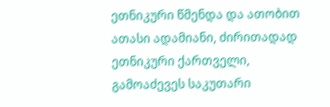ეთნიკური წმენდა და ათობით ათასი ადამიანი, ძირითადად ეთნიკური ქართველი, გამოაძევეს საკუთარი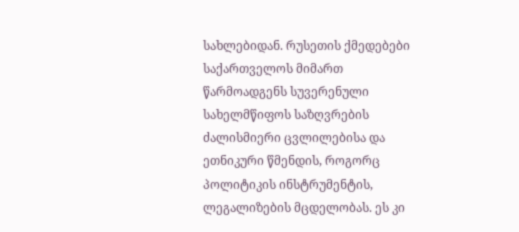სახლებიდან. რუსეთის ქმედებები საქართველოს მიმართ წარმოადგენს სუვერენული სახელმწიფოს საზღვრების ძალისმიერი ცვლილებისა და ეთნიკური წმენდის, როგორც პოლიტიკის ინსტრუმენტის, ლეგალიზების მცდელობას. ეს კი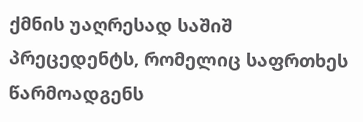ქმნის უაღრესად საშიშ პრეცედენტს, რომელიც საფრთხეს წარმოადგენს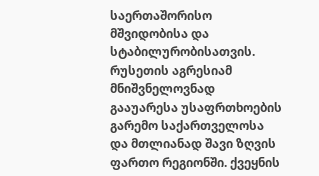საერთაშორისო მშვიდობისა და სტაბილურობისათვის.
რუსეთის აგრესიამ მნიშვნელოვნად გააუარესა უსაფრთხოების გარემო საქართველოსა და მთლიანად შავი ზღვის ფართო რეგიონში. ქვეყნის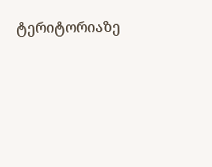ტერიტორიაზე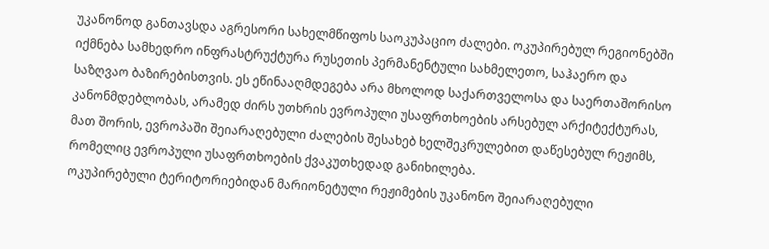უკანონოდ განთავსდა აგრესორი სახელმწიფოს საოკუპაციო ძალები. ოკუპირებულ რეგიონებში იქმნება სამხედრო ინფრასტრუქტურა რუსეთის პერმანენტული სახმელეთო, საჰაერო და საზღვაო ბაზირებისთვის. ეს ეწინააღმდეგება არა მხოლოდ საქართველოსა და საერთაშორისო კანონმდებლობას, არამედ ძირს უთხრის ევროპული უსაფრთხოების არსებულ არქიტექტურას, მათ შორის, ევროპაში შეიარაღებული ძალების შესახებ ხელშეკრულებით დაწესებულ რეჟიმს, რომელიც ევროპული უსაფრთხოების ქვაკუთხედად განიხილება.
ოკუპირებული ტერიტორიებიდან მარიონეტული რეჟიმების უკანონო შეიარაღებული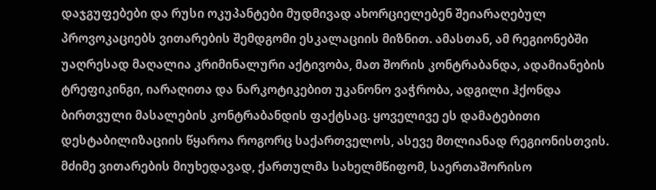დაჯგუფებები და რუსი ოკუპანტები მუდმივად ახორციელებენ შეიარაღებულ პროვოკაციებს ვითარების შემდგომი ესკალაციის მიზნით. ამასთან, ამ რეგიონებში უაღრესად მაღალია კრიმინალური აქტივობა, მათ შორის კონტრაბანდა, ადამიანების ტრეფიკინგი, იარაღითა და ნარკოტიკებით უკანონო ვაჭრობა, ადგილი ჰქონდა ბირთვული მასალების კონტრაბანდის ფაქტსაც. ყოველივე ეს დამატებითი დესტაბილიზაციის წყაროა როგორც საქართველოს, ასევე მთლიანად რეგიონისთვის.
მძიმე ვითარების მიუხედავად, ქართულმა სახელმწიფომ, საერთაშორისო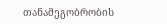თანამეგობრობის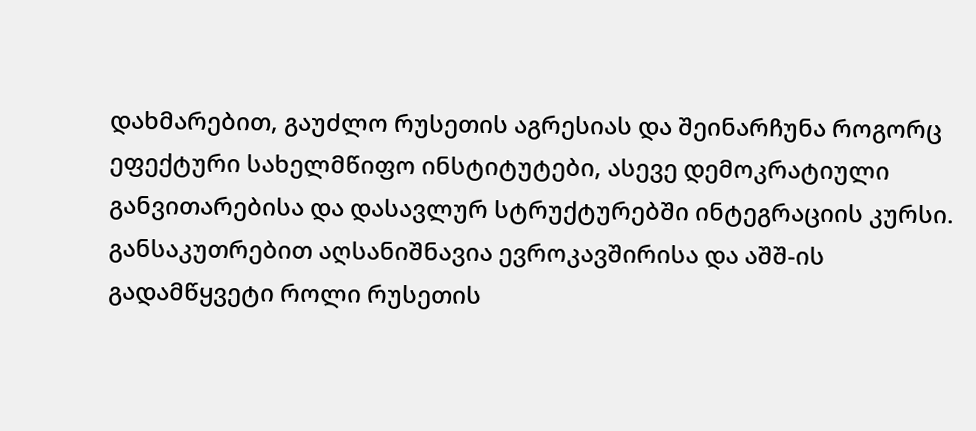დახმარებით, გაუძლო რუსეთის აგრესიას და შეინარჩუნა როგორც ეფექტური სახელმწიფო ინსტიტუტები, ასევე დემოკრატიული განვითარებისა და დასავლურ სტრუქტურებში ინტეგრაციის კურსი. განსაკუთრებით აღსანიშნავია ევროკავშირისა და აშშ-ის გადამწყვეტი როლი რუსეთის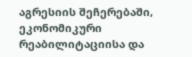აგრესიის შეჩერებაში, ეკონომიკური რეაბილიტაციისა და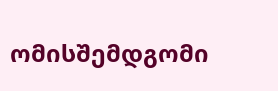ომისშემდგომი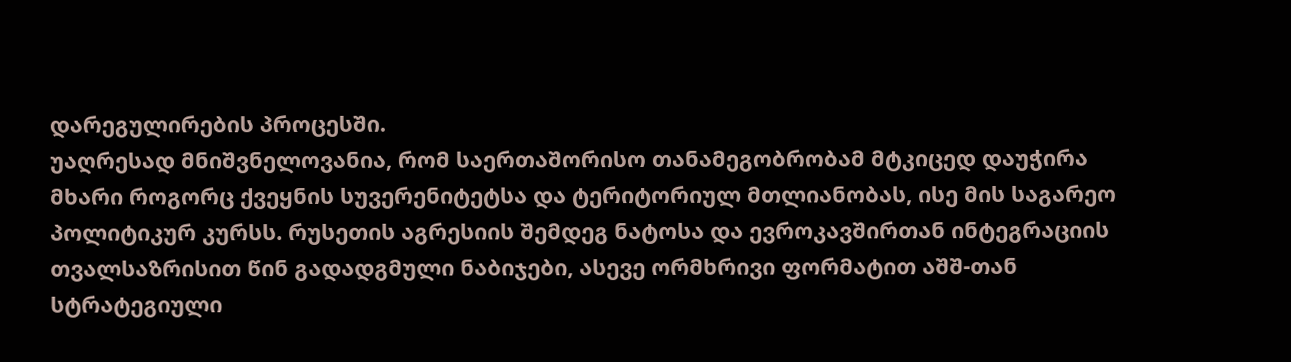დარეგულირების პროცესში.
უაღრესად მნიშვნელოვანია, რომ საერთაშორისო თანამეგობრობამ მტკიცედ დაუჭირა მხარი როგორც ქვეყნის სუვერენიტეტსა და ტერიტორიულ მთლიანობას, ისე მის საგარეო პოლიტიკურ კურსს. რუსეთის აგრესიის შემდეგ ნატოსა და ევროკავშირთან ინტეგრაციის თვალსაზრისით წინ გადადგმული ნაბიჯები, ასევე ორმხრივი ფორმატით აშშ-თან სტრატეგიული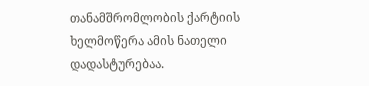თანამშრომლობის ქარტიის ხელმოწერა ამის ნათელი დადასტურებაა.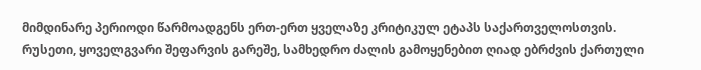მიმდინარე პერიოდი წარმოადგენს ერთ-ერთ ყველაზე კრიტიკულ ეტაპს საქართველოსთვის. რუსეთი, ყოველგვარი შეფარვის გარეშე, სამხედრო ძალის გამოყენებით ღიად ებრძვის ქართული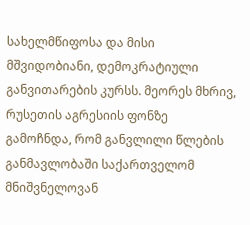სახელმწიფოსა და მისი მშვიდობიანი, დემოკრატიული განვითარების კურსს. მეორეს მხრივ, რუსეთის აგრესიის ფონზე გამოჩნდა, რომ განვლილი წლების განმავლობაში საქართველომ მნიშვნელოვან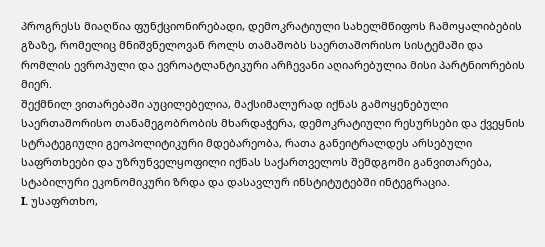პროგრესს მიაღწია ფუნქციონირებადი, დემოკრატიული სახელმწიფოს ჩამოყალიბების გზაზე, რომელიც მნიშვნელოვან როლს თამაშობს საერთაშორისო სისტემაში და რომლის ევროპული და ევროატლანტიკური არჩევანი აღიარებულია მისი პარტნიორების მიერ.
შექმნილ ვითარებაში აუცილებელია, მაქსიმალურად იქნას გამოყენებული საერთაშორისო თანამეგობრობის მხარდაჭერა, დემოკრატიული რესურსები და ქვეყნის სტრატეგიული გეოპოლიტიკური მდებარეობა, რათა განეიტრალდეს არსებული საფრთხეები და უზრუნველყოფილი იქნას საქართველოს შემდგომი განვითარება, სტაბილური ეკონომიკური ზრდა და დასავლურ ინსტიტუტებში ინტეგრაცია.
I. უსაფრთხო,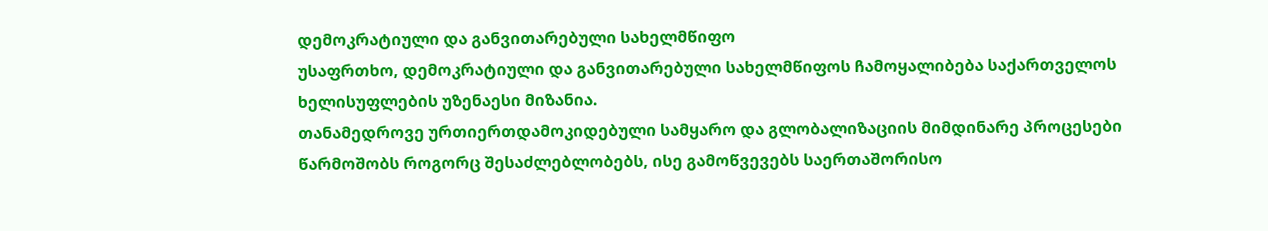დემოკრატიული და განვითარებული სახელმწიფო
უსაფრთხო, დემოკრატიული და განვითარებული სახელმწიფოს ჩამოყალიბება საქართველოს ხელისუფლების უზენაესი მიზანია.
თანამედროვე ურთიერთდამოკიდებული სამყარო და გლობალიზაციის მიმდინარე პროცესები წარმოშობს როგორც შესაძლებლობებს, ისე გამოწვევებს საერთაშორისო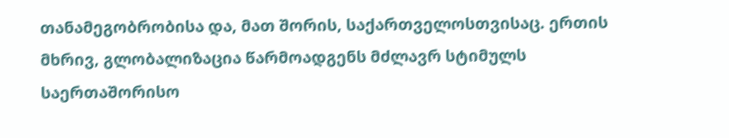თანამეგობრობისა და, მათ შორის, საქართველოსთვისაც. ერთის მხრივ, გლობალიზაცია წარმოადგენს მძლავრ სტიმულს საერთაშორისო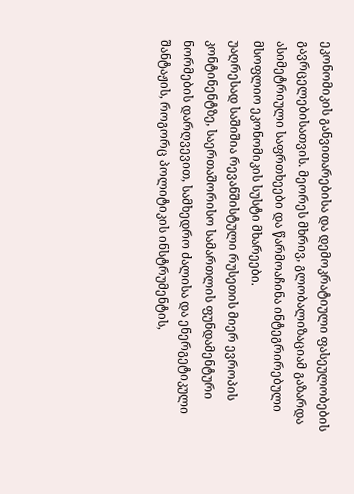ეკონომიკის განვითარებისა და დემოკრატიული ფასეულობების გავრცელებისათვის. მეორეს მხრივ, გლობალიზაციამ გაზარდა ასიმეტრიული საფრთხეები და წარმოაჩინა ინტეგრირებული მსოფლიო ეკონომიკის სუსტი მხარეები.
უაღრესად საშიშია რევანშისტული რუსეთის მიერ ევროპის კონტინენტზე, საერთაშორისო სამართლის ფუნდამენტური ნორმების დარღვევით, სამხედრო ძალისა და ენერგეტიკული შანტაჟის, როგორც პოლიტიკის ინსტრუმენტის,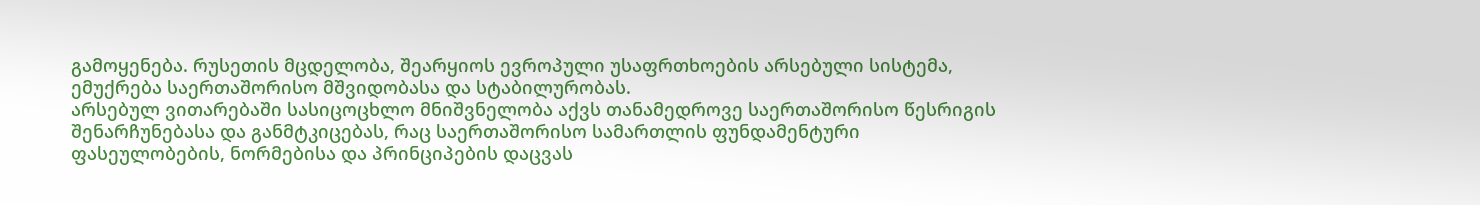გამოყენება. რუსეთის მცდელობა, შეარყიოს ევროპული უსაფრთხოების არსებული სისტემა, ემუქრება საერთაშორისო მშვიდობასა და სტაბილურობას.
არსებულ ვითარებაში სასიცოცხლო მნიშვნელობა აქვს თანამედროვე საერთაშორისო წესრიგის შენარჩუნებასა და განმტკიცებას, რაც საერთაშორისო სამართლის ფუნდამენტური ფასეულობების, ნორმებისა და პრინციპების დაცვას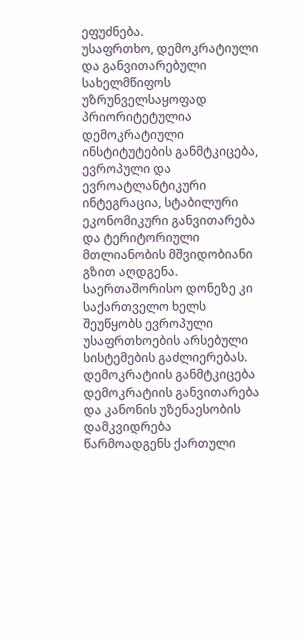ეფუძნება.
უსაფრთხო, დემოკრატიული და განვითარებული სახელმწიფოს უზრუნველსაყოფად პრიორიტეტულია დემოკრატიული ინსტიტუტების განმტკიცება, ევროპული და ევროატლანტიკური ინტეგრაცია, სტაბილური ეკონომიკური განვითარება და ტერიტორიული მთლიანობის მშვიდობიანი გზით აღდგენა. საერთაშორისო დონეზე კი საქართველო ხელს შეუწყობს ევროპული უსაფრთხოების არსებული სისტემების გაძლიერებას.
დემოკრატიის განმტკიცება
დემოკრატიის განვითარება და კანონის უზენაესობის დამკვიდრება წარმოადგენს ქართული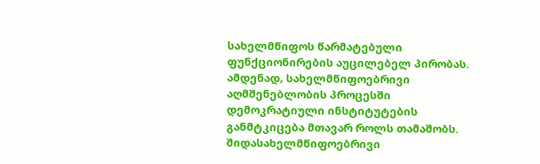სახელმწიფოს წარმატებული ფუნქციონირების აუცილებელ პირობას. ამდენად, სახელმწიფოებრივი აღმშენებლობის პროცესში დემოკრატიული ინსტიტუტების განმტკიცება მთავარ როლს თამაშობს.
შიდასახელმწიფოებრივი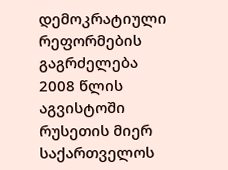დემოკრატიული რეფორმების გაგრძელება
2008 წლის აგვისტოში რუსეთის მიერ საქართველოს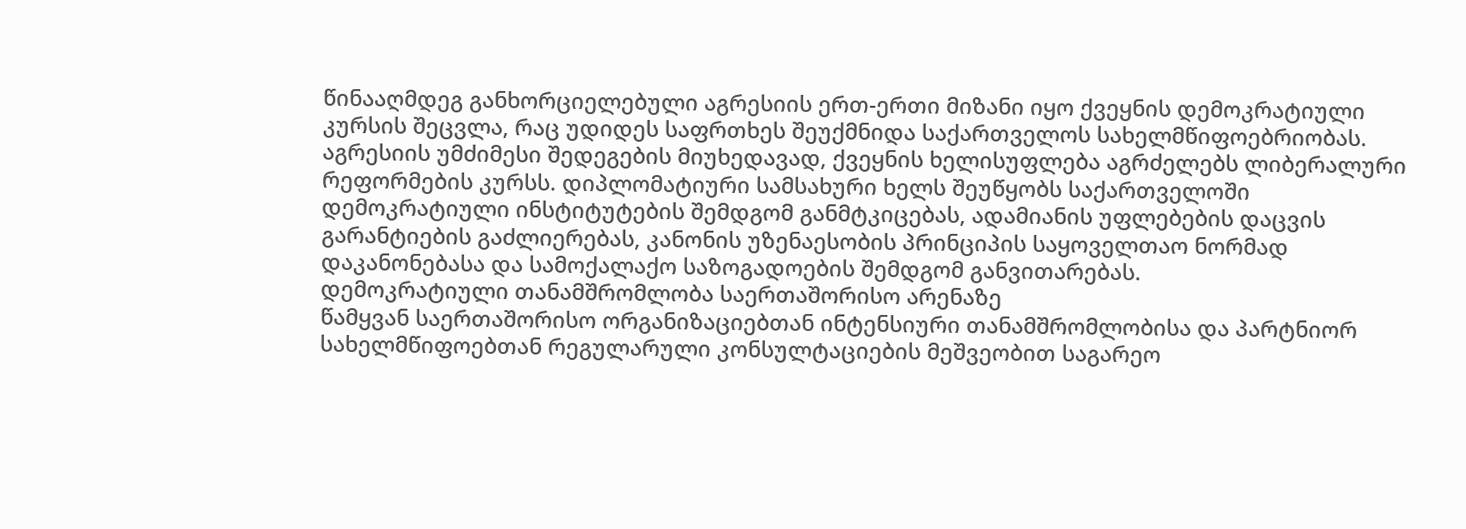წინააღმდეგ განხორციელებული აგრესიის ერთ-ერთი მიზანი იყო ქვეყნის დემოკრატიული კურსის შეცვლა, რაც უდიდეს საფრთხეს შეუქმნიდა საქართველოს სახელმწიფოებრიობას. აგრესიის უმძიმესი შედეგების მიუხედავად, ქვეყნის ხელისუფლება აგრძელებს ლიბერალური რეფორმების კურსს. დიპლომატიური სამსახური ხელს შეუწყობს საქართველოში დემოკრატიული ინსტიტუტების შემდგომ განმტკიცებას, ადამიანის უფლებების დაცვის გარანტიების გაძლიერებას, კანონის უზენაესობის პრინციპის საყოველთაო ნორმად დაკანონებასა და სამოქალაქო საზოგადოების შემდგომ განვითარებას.
დემოკრატიული თანამშრომლობა საერთაშორისო არენაზე
წამყვან საერთაშორისო ორგანიზაციებთან ინტენსიური თანამშრომლობისა და პარტნიორ სახელმწიფოებთან რეგულარული კონსულტაციების მეშვეობით საგარეო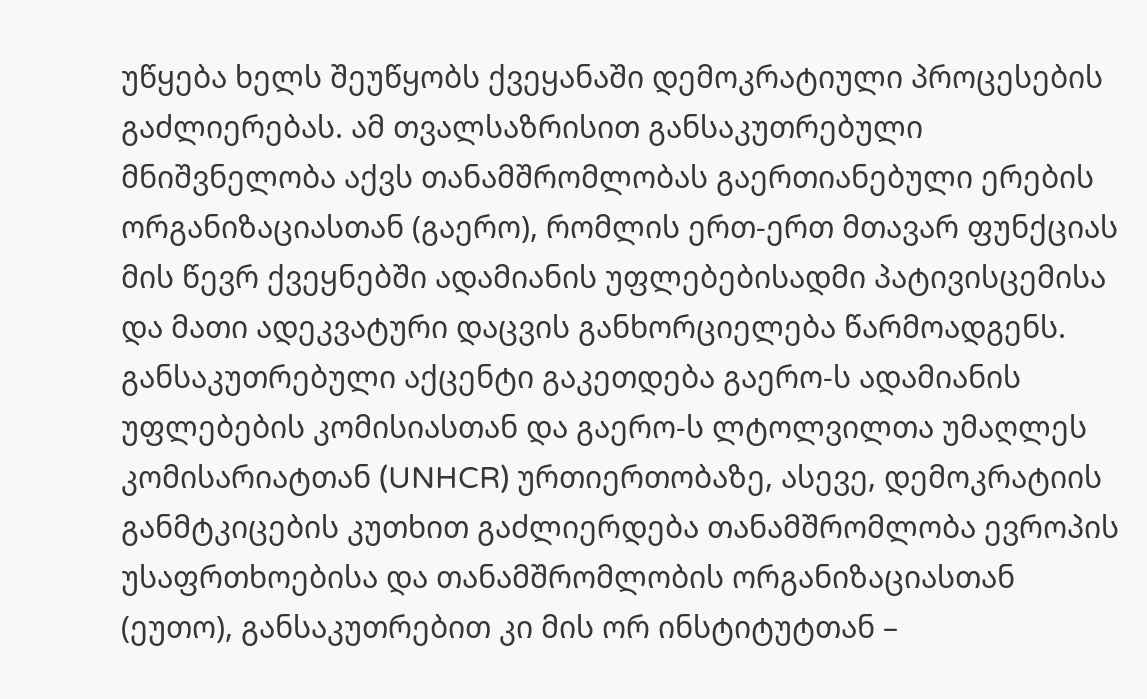უწყება ხელს შეუწყობს ქვეყანაში დემოკრატიული პროცესების გაძლიერებას. ამ თვალსაზრისით განსაკუთრებული მნიშვნელობა აქვს თანამშრომლობას გაერთიანებული ერების ორგანიზაციასთან (გაერო), რომლის ერთ-ერთ მთავარ ფუნქციას მის წევრ ქვეყნებში ადამიანის უფლებებისადმი პატივისცემისა და მათი ადეკვატური დაცვის განხორციელება წარმოადგენს. განსაკუთრებული აქცენტი გაკეთდება გაერო-ს ადამიანის უფლებების კომისიასთან და გაერო-ს ლტოლვილთა უმაღლეს კომისარიატთან (UNHCR) ურთიერთობაზე, ასევე, დემოკრატიის განმტკიცების კუთხით გაძლიერდება თანამშრომლობა ევროპის უსაფრთხოებისა და თანამშრომლობის ორგანიზაციასთან (ეუთო), განსაკუთრებით კი მის ორ ინსტიტუტთან –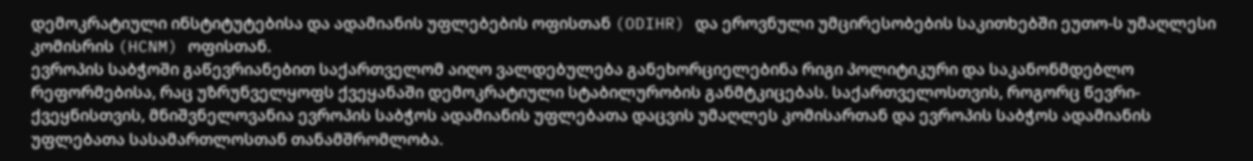დემოკრატიული ინსტიტუტებისა და ადამიანის უფლებების ოფისთან (ODIHR) და ეროვნული უმცირესობების საკითხებში ეუთო-ს უმაღლესი კომისრის (HCNM) ოფისთან.
ევროპის საბჭოში გაწევრიანებით საქართველომ აიღო ვალდებულება განეხორციელებინა რიგი პოლიტიკური და საკანონმდებლო რეფორმებისა, რაც უზრუნველყოფს ქვეყანაში დემოკრატიული სტაბილურობის განმტკიცებას. საქართველოსთვის, როგორც წევრი- ქვეყნისთვის, მნიშვნელოვანია ევროპის საბჭოს ადამიანის უფლებათა დაცვის უმაღლეს კომისართან და ევროპის საბჭოს ადამიანის უფლებათა სასამართლოსთან თანამშრომლობა.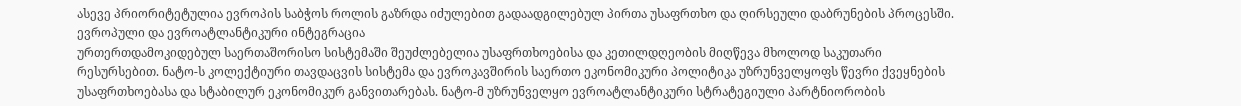ასევე პრიორიტეტულია ევროპის საბჭოს როლის გაზრდა იძულებით გადაადგილებულ პირთა უსაფრთხო და ღირსეული დაბრუნების პროცესში.
ევროპული და ევროატლანტიკური ინტეგრაცია
ურთერთდამოკიდებულ საერთაშორისო სისტემაში შეუძლებელია უსაფრთხოებისა და კეთილდღეობის მიღწევა მხოლოდ საკუთარი რესურსებით. ნატო-ს კოლექტიური თავდაცვის სისტემა და ევროკავშირის საერთო ეკონომიკური პოლიტიკა უზრუნველყოფს წევრი ქვეყნების უსაფრთხოებასა და სტაბილურ ეკონომიკურ განვითარებას. ნატო-მ უზრუნველყო ევროატლანტიკური სტრატეგიული პარტნიორობის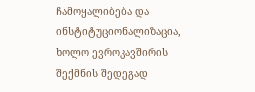ჩამოყალიბება და ინსტიტუციონალიზაცია, ხოლო ევროკავშირის შექმნის შედეგად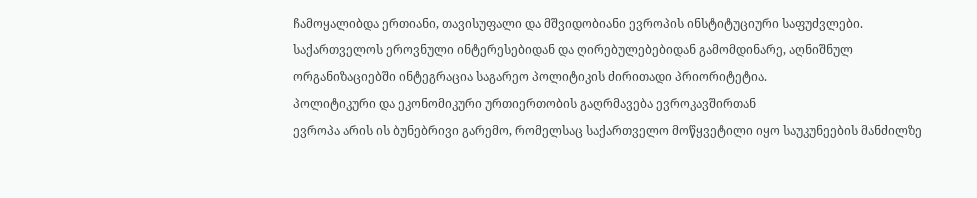ჩამოყალიბდა ერთიანი, თავისუფალი და მშვიდობიანი ევროპის ინსტიტუციური საფუძვლები. საქართველოს ეროვნული ინტერესებიდან და ღირებულებებიდან გამომდინარე, აღნიშნულ ორგანიზაციებში ინტეგრაცია საგარეო პოლიტიკის ძირითადი პრიორიტეტია.
პოლიტიკური და ეკონომიკური ურთიერთობის გაღრმავება ევროკავშირთან
ევროპა არის ის ბუნებრივი გარემო, რომელსაც საქართველო მოწყვეტილი იყო საუკუნეების მანძილზე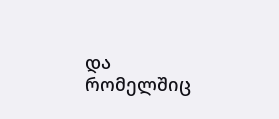და რომელშიც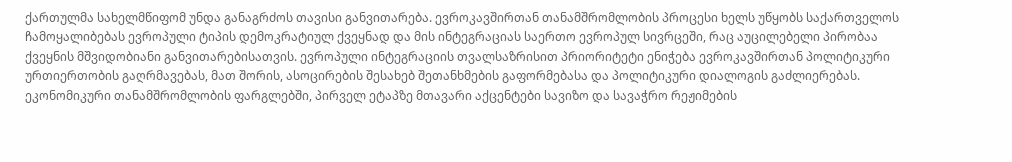ქართულმა სახელმწიფომ უნდა განაგრძოს თავისი განვითარება. ევროკავშირთან თანამშრომლობის პროცესი ხელს უწყობს საქართველოს ჩამოყალიბებას ევროპული ტიპის დემოკრატიულ ქვეყნად და მის ინტეგრაციას საერთო ევროპულ სივრცეში, რაც აუცილებელი პირობაა ქვეყნის მშვიდობიანი განვითარებისათვის. ევროპული ინტეგრაციის თვალსაზრისით პრიორიტეტი ენიჭება ევროკავშირთან პოლიტიკური ურთიერთობის გაღრმავებას, მათ შორის, ასოცირების შესახებ შეთანხმების გაფორმებასა და პოლიტიკური დიალოგის გაძლიერებას. ეკონომიკური თანამშრომლობის ფარგლებში, პირველ ეტაპზე მთავარი აქცენტები სავიზო და სავაჭრო რეჟიმების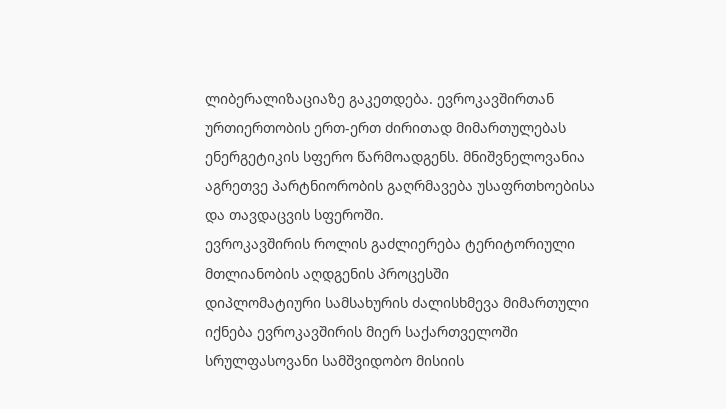ლიბერალიზაციაზე გაკეთდება. ევროკავშირთან ურთიერთობის ერთ-ერთ ძირითად მიმართულებას ენერგეტიკის სფერო წარმოადგენს. მნიშვნელოვანია აგრეთვე პარტნიორობის გაღრმავება უსაფრთხოებისა და თავდაცვის სფეროში.
ევროკავშირის როლის გაძლიერება ტერიტორიული მთლიანობის აღდგენის პროცესში
დიპლომატიური სამსახურის ძალისხმევა მიმართული იქნება ევროკავშირის მიერ საქართველოში სრულფასოვანი სამშვიდობო მისიის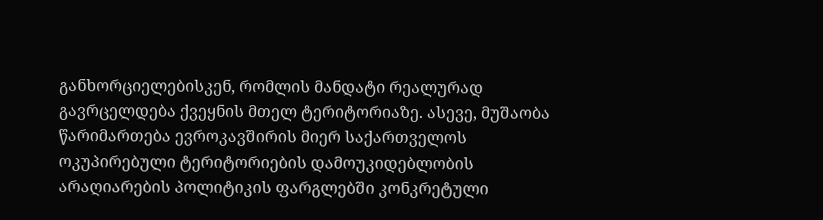განხორციელებისკენ, რომლის მანდატი რეალურად გავრცელდება ქვეყნის მთელ ტერიტორიაზე. ასევე, მუშაობა წარიმართება ევროკავშირის მიერ საქართველოს ოკუპირებული ტერიტორიების დამოუკიდებლობის არაღიარების პოლიტიკის ფარგლებში კონკრეტული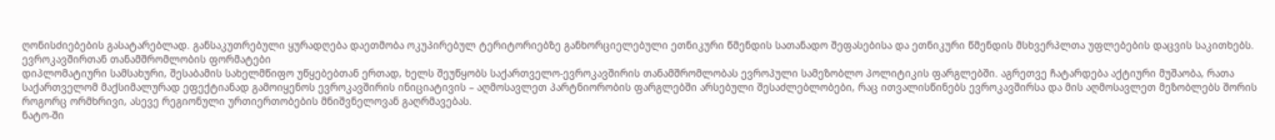ღონისძიებების გასატარებლად. განსაკუთრებული ყურადღება დაეთმობა ოკუპირებულ ტერიტორიებზე განხორციელებული ეთნიკური წმენდის სათანადო შეფასებისა და ეთნიკური წმენდის მსხვერპლთა უფლებების დაცვის საკითხებს.
ევროკავშირთან თანამშრომლობის ფორმატები
დიპლომატიური სამსახური, შესაბამის სახელმწიფო უწყებებთან ერთად, ხელს შეუწყობს საქართველო-ევროკავშირის თანამშრომლობას ევროპული სამეზობლო პოლიტიკის ფარგლებში. აგრეთვე ჩატარდება აქტიური მუშაობა, რათა საქართველომ მაქსიმალურად ეფექტიანად გამოიყენოს ევროკავშირის ინიციატივის – აღმოსავლეთ პარტნიორობის ფარგლებში არსებული შესაძლებლობები, რაც ითვალისწინებს ევროკავშირსა და მის აღმოსავლეთ მეზობლებს შორის როგორც ორმხრივი, ასევე რეგიონული ურთიერთობების მნიშვნელოვან გაღრმავებას.
ნატო-ში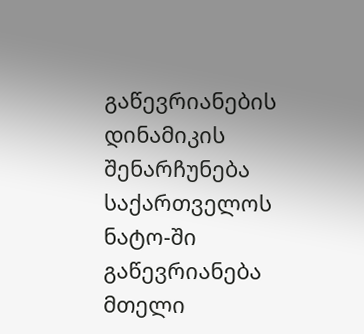გაწევრიანების დინამიკის შენარჩუნება
საქართველოს ნატო-ში გაწევრიანება მთელი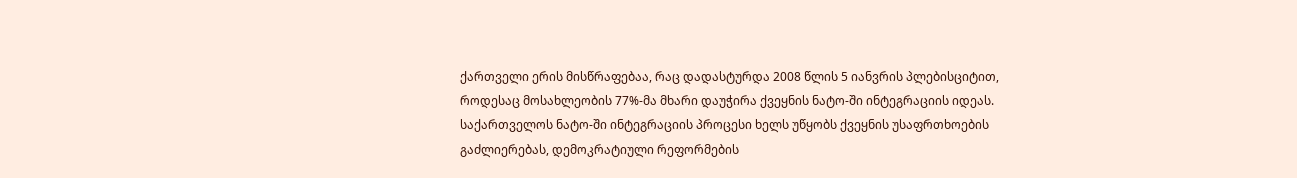ქართველი ერის მისწრაფებაა, რაც დადასტურდა 2008 წლის 5 იანვრის პლებისციტით, როდესაც მოსახლეობის 77%-მა მხარი დაუჭირა ქვეყნის ნატო-ში ინტეგრაციის იდეას. საქართველოს ნატო-ში ინტეგრაციის პროცესი ხელს უწყობს ქვეყნის უსაფრთხოების გაძლიერებას, დემოკრატიული რეფორმების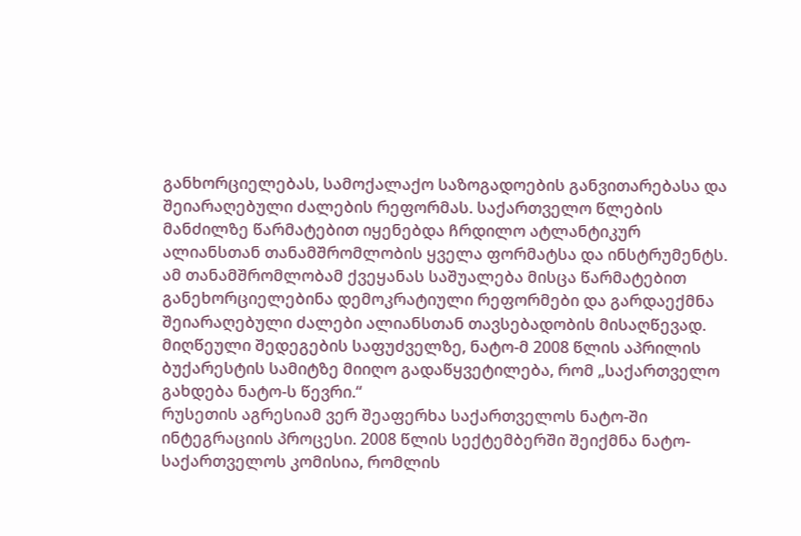განხორციელებას, სამოქალაქო საზოგადოების განვითარებასა და შეიარაღებული ძალების რეფორმას. საქართველო წლების მანძილზე წარმატებით იყენებდა ჩრდილო ატლანტიკურ ალიანსთან თანამშრომლობის ყველა ფორმატსა და ინსტრუმენტს. ამ თანამშრომლობამ ქვეყანას საშუალება მისცა წარმატებით განეხორციელებინა დემოკრატიული რეფორმები და გარდაექმნა შეიარაღებული ძალები ალიანსთან თავსებადობის მისაღწევად. მიღწეული შედეგების საფუძველზე, ნატო-მ 2008 წლის აპრილის ბუქარესტის სამიტზე მიიღო გადაწყვეტილება, რომ „საქართველო გახდება ნატო-ს წევრი.“
რუსეთის აგრესიამ ვერ შეაფერხა საქართველოს ნატო-ში ინტეგრაციის პროცესი. 2008 წლის სექტემბერში შეიქმნა ნატო-საქართველოს კომისია, რომლის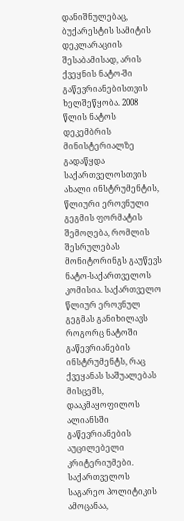დანიშნულებაც, ბუქარესტის სამიტის დეკლარაციის შესაბამისად, არის ქვეყნის ნატო-ში გაწევრიანებისთვის ხელშეწყობა. 2008 წლის ნატოს დეკემბრის მინისტერიალზე გადაწყდა საქართველოსთვის ახალი ინსტრუმენტის, წლიური ეროვნული გეგმის ფორმატის შემოღება, რომლის შესრულებას მონიტორინგს გაუწევს ნატო-საქართველოს კომისია. საქართველო წლიურ ეროვნულ გეგმას განიხილავს როგორც ნატოში გაწევრიანების ინსტრუმენტს, რაც ქვეყანას საშუალებას მისცემს, დააკმაყოფილოს ალიანსში გაწევრიანების აუცილებელი კრიტერიუმები.
საქართველოს საგარეო პოლიტიკის ამოცანაა,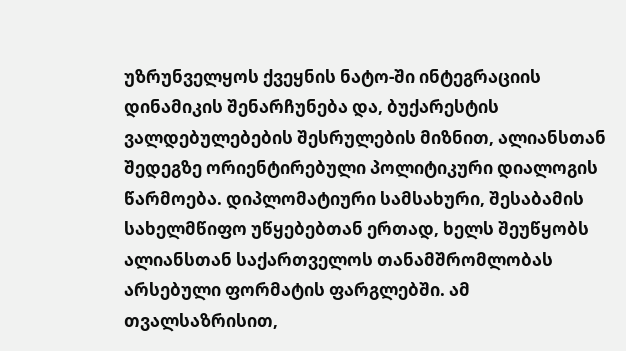უზრუნველყოს ქვეყნის ნატო-ში ინტეგრაციის დინამიკის შენარჩუნება და, ბუქარესტის ვალდებულებების შესრულების მიზნით, ალიანსთან შედეგზე ორიენტირებული პოლიტიკური დიალოგის წარმოება. დიპლომატიური სამსახური, შესაბამის სახელმწიფო უწყებებთან ერთად, ხელს შეუწყობს ალიანსთან საქართველოს თანამშრომლობას არსებული ფორმატის ფარგლებში. ამ თვალსაზრისით,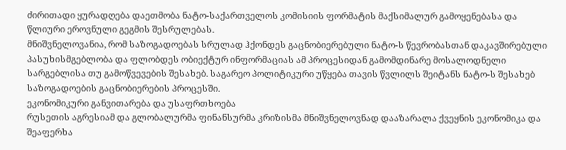ძირითადი ყურადღება დაეთმობა ნატო-საქართველოს კომისიის ფორმატის მაქსიმალურ გამოყენებასა და წლიური ეროვნული გეგმის შესრულებას.
მნიშვნელოვანია, რომ საზოგადოებას სრულად ჰქონდეს გაცნობიერებული ნატო-ს წევრობასთან დაკავშირებული პასუხისმგებლობა და ფლობდეს ობიექტურ ინფორმაციას ამ პროცესიდან გამომდინარე მოსალოდნელი სარგებლისა თუ გამოწვევების შესახებ. საგარეო პოლიტიკური უწყება თავის წვლილს შეიტანს ნატო-ს შესახებ საზოგადოების გაცნობიერების პროცესში.
ეკონომიკური განვითარება და უსაფრთხოება
რუსეთის აგრესიამ და გლობალურმა ფინანსურმა კრიზისმა მნიშვნელოვნად დააზარალა ქვეყნის ეკონომიკა და შეაფერხა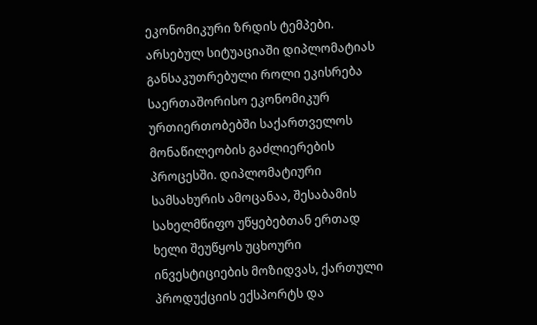ეკონომიკური ზრდის ტემპები. არსებულ სიტუაციაში დიპლომატიას განსაკუთრებული როლი ეკისრება საერთაშორისო ეკონომიკურ ურთიერთობებში საქართველოს მონაწილეობის გაძლიერების პროცესში. დიპლომატიური სამსახურის ამოცანაა, შესაბამის სახელმწიფო უწყებებთან ერთად ხელი შეუწყოს უცხოური ინვესტიციების მოზიდვას, ქართული პროდუქციის ექსპორტს და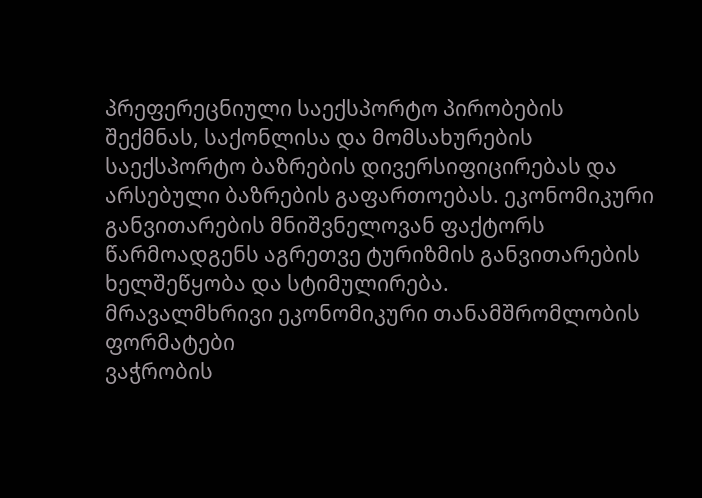პრეფერეცნიული საექსპორტო პირობების შექმნას, საქონლისა და მომსახურების საექსპორტო ბაზრების დივერსიფიცირებას და არსებული ბაზრების გაფართოებას. ეკონომიკური განვითარების მნიშვნელოვან ფაქტორს წარმოადგენს აგრეთვე ტურიზმის განვითარების ხელშეწყობა და სტიმულირება.
მრავალმხრივი ეკონომიკური თანამშრომლობის ფორმატები
ვაჭრობის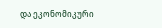და ეკონომიკური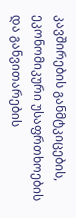კავშირების განმტკიცების, ეკონომიკური უსაფრთხოების და განვითარების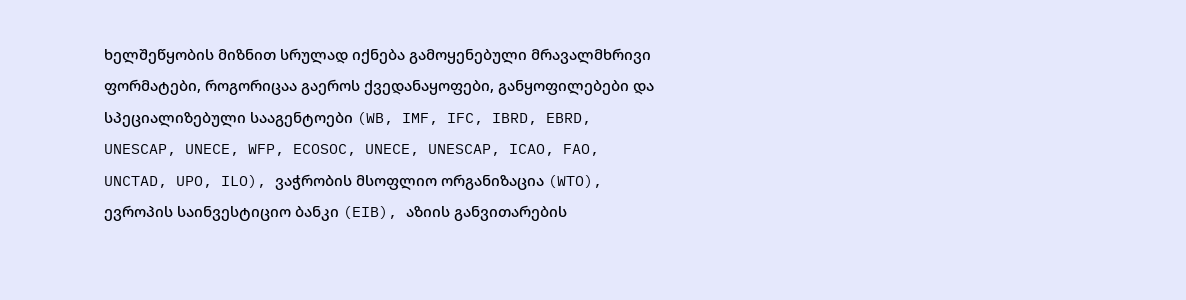ხელშეწყობის მიზნით სრულად იქნება გამოყენებული მრავალმხრივი ფორმატები, როგორიცაა გაეროს ქვედანაყოფები, განყოფილებები და სპეციალიზებული სააგენტოები (WB, IMF, IFC, IBRD, EBRD, UNESCAP, UNECE, WFP, ECOSOC, UNECE, UNESCAP, ICAO, FAO, UNCTAD, UPO, ILO), ვაჭრობის მსოფლიო ორგანიზაცია (WTO), ევროპის საინვესტიციო ბანკი (EIB), აზიის განვითარების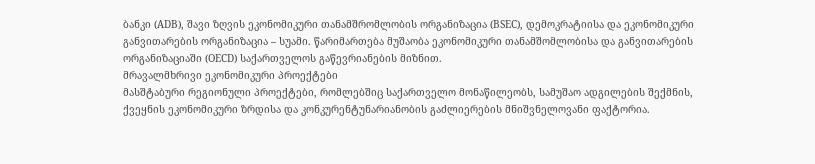ბანკი (ADB), შავი ზღვის ეკონომიკური თანამშრომლობის ორგანიზაცია (BSEC), დემოკრატიისა და ეკონომიკური განვითარების ორგანიზაცია – სუამი. წარიმართება მუშაობა ეკონომიკური თანამშომლობისა და განვითარების ორგანიზაციაში (OECD) საქართველოს გაწევრიანების მიზნით.
მრავალმხრივი ეკონომიკური პროექტები
მასშტაბური რეგიონული პროექტები, რომლებშიც საქართველო მონაწილეობს, სამუშაო ადგილების შექმნის, ქვეყნის ეკონომიკური ზრდისა და კონკურენტუნარიანობის გაძლიერების მნიშვნელოვანი ფაქტორია.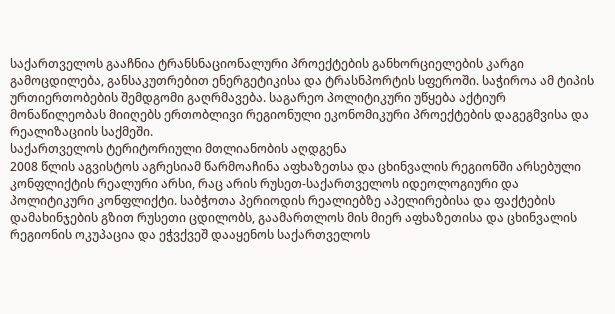საქართველოს გააჩნია ტრანსნაციონალური პროექტების განხორციელების კარგი გამოცდილება, განსაკუთრებით ენერგეტიკისა და ტრასნპორტის სფეროში. საჭიროა ამ ტიპის ურთიერთობების შემდგომი გაღრმავება. საგარეო პოლიტიკური უწყება აქტიურ მონაწილეობას მიიღებს ერთობლივი რეგიონული ეკონომიკური პროექტების დაგეგმვისა და რეალიზაციის საქმეში.
საქართველოს ტერიტორიული მთლიანობის აღდგენა
2008 წლის აგვისტოს აგრესიამ წარმოაჩინა აფხაზეთსა და ცხინვალის რეგიონში არსებული კონფლიქტის რეალური არსი, რაც არის რუსეთ-საქართველოს იდეოლოგიური და პოლიტიკური კონფლიქტი. საბჭოთა პერიოდის რეალიებზე აპელირებისა და ფაქტების დამახინჯების გზით რუსეთი ცდილობს, გაამართლოს მის მიერ აფხაზეთისა და ცხინვალის რეგიონის ოკუპაცია და ეჭვქვეშ დააყენოს საქართველოს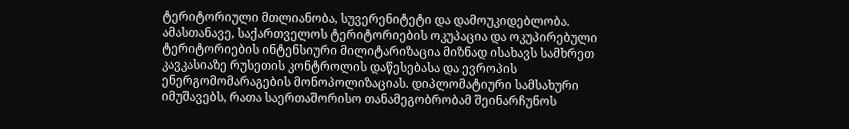ტერიტორიული მთლიანობა, სუვერენიტეტი და დამოუკიდებლობა. ამასთანავე, საქართველოს ტერიტორიების ოკუპაცია და ოკუპირებული ტერიტორიების ინტენსიური მილიტარიზაცია მიზნად ისახავს სამხრეთ კავკასიაზე რუსეთის კონტროლის დაწესებასა და ევროპის ენერგომომარაგების მონოპოლიზაციას. დიპლომატიური სამსახური იმუშავებს, რათა საერთაშორისო თანამეგობრობამ შეინარჩუნოს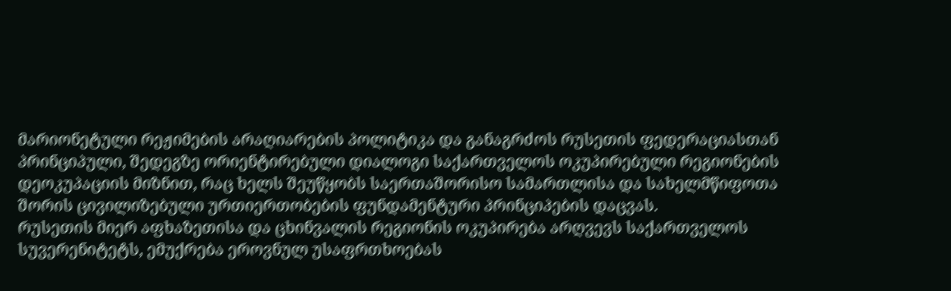მარიონეტული რეჟიმების არაღიარების პოლიტიკა და განაგრძოს რუსეთის ფედერაციასთან პრინციპული, შედეგზე ორიენტირებული დიალოგი საქართველოს ოკუპირებული რეგიონების დეოკუპაციის მიზნით, რაც ხელს შეუწყობს საერთაშორისო სამართლისა და სახელმწიფოთა შორის ცივილიზებული ურთიერთობების ფუნდამენტური პრინციპების დაცვას.
რუსეთის მიერ აფხაზეთისა და ცხინვალის რეგიონის ოკუპირება არღვევს საქართველოს სუვერენიტეტს, ემუქრება ეროვნულ უსაფრთხოებას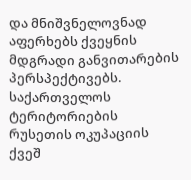და მნიშვნელოვნად აფერხებს ქვეყნის მდგრადი განვითარების პერსპექტივებს. საქართველოს ტერიტორიების რუსეთის ოკუპაციის ქვეშ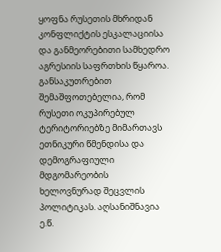ყოფნა რუსეთის მხრიდან კონფლიქტის ესკალაციისა და განმეორებითი სამხედრო აგრესიის საფრთხის წყაროა. განსაკუთრებით შემაშფოთებელია, რომ რუსეთი ოკუპირებულ ტერიტორიებზე მიმართავს ეთნიკური წმენდისა და დემოგრაფიული მდგომარეობის ხელოვნურად შეცვლის პოლიტიკას. აღსანიშნავია ე.წ.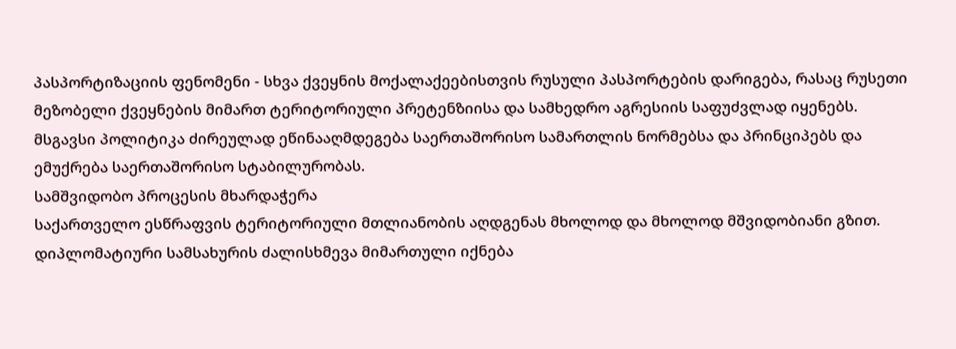პასპორტიზაციის ფენომენი - სხვა ქვეყნის მოქალაქეებისთვის რუსული პასპორტების დარიგება, რასაც რუსეთი მეზობელი ქვეყნების მიმართ ტერიტორიული პრეტენზიისა და სამხედრო აგრესიის საფუძვლად იყენებს. მსგავსი პოლიტიკა ძირეულად ეწინააღმდეგება საერთაშორისო სამართლის ნორმებსა და პრინციპებს და ემუქრება საერთაშორისო სტაბილურობას.
სამშვიდობო პროცესის მხარდაჭერა
საქართველო ესწრაფვის ტერიტორიული მთლიანობის აღდგენას მხოლოდ და მხოლოდ მშვიდობიანი გზით. დიპლომატიური სამსახურის ძალისხმევა მიმართული იქნება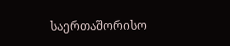საერთაშორისო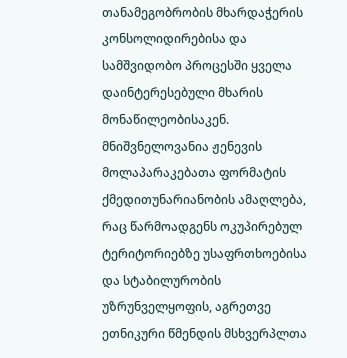თანამეგობრობის მხარდაჭერის კონსოლიდირებისა და სამშვიდობო პროცესში ყველა დაინტერესებული მხარის მონაწილეობისაკენ. მნიშვნელოვანია ჟენევის მოლაპარაკებათა ფორმატის ქმედითუნარიანობის ამაღლება, რაც წარმოადგენს ოკუპირებულ ტერიტორიებზე უსაფრთხოებისა და სტაბილურობის უზრუნველყოფის, აგრეთვე ეთნიკური წმენდის მსხვერპლთა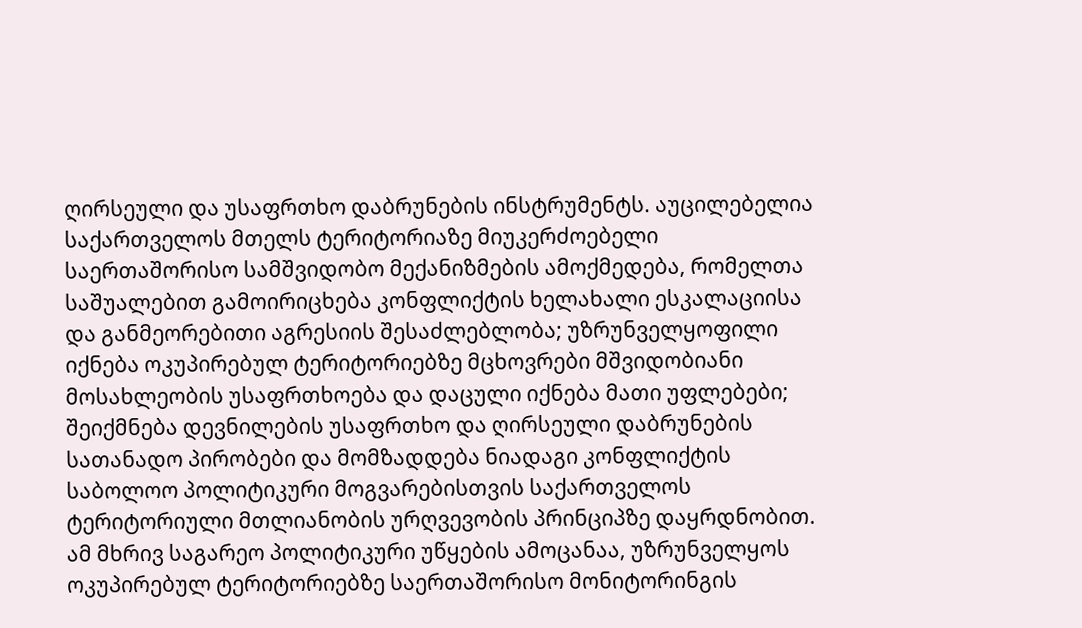ღირსეული და უსაფრთხო დაბრუნების ინსტრუმენტს. აუცილებელია საქართველოს მთელს ტერიტორიაზე მიუკერძოებელი საერთაშორისო სამშვიდობო მექანიზმების ამოქმედება, რომელთა საშუალებით გამოირიცხება კონფლიქტის ხელახალი ესკალაციისა და განმეორებითი აგრესიის შესაძლებლობა; უზრუნველყოფილი იქნება ოკუპირებულ ტერიტორიებზე მცხოვრები მშვიდობიანი მოსახლეობის უსაფრთხოება და დაცული იქნება მათი უფლებები; შეიქმნება დევნილების უსაფრთხო და ღირსეული დაბრუნების სათანადო პირობები და მომზადდება ნიადაგი კონფლიქტის საბოლოო პოლიტიკური მოგვარებისთვის საქართველოს ტერიტორიული მთლიანობის ურღვევობის პრინციპზე დაყრდნობით. ამ მხრივ საგარეო პოლიტიკური უწყების ამოცანაა, უზრუნველყოს ოკუპირებულ ტერიტორიებზე საერთაშორისო მონიტორინგის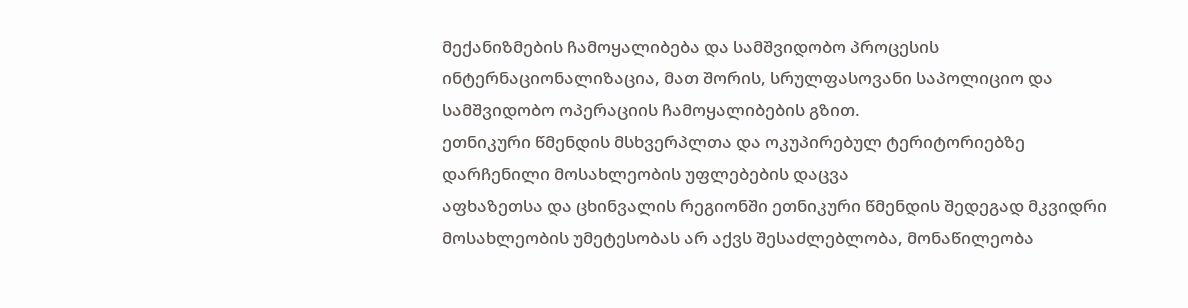მექანიზმების ჩამოყალიბება და სამშვიდობო პროცესის ინტერნაციონალიზაცია, მათ შორის, სრულფასოვანი საპოლიციო და სამშვიდობო ოპერაციის ჩამოყალიბების გზით.
ეთნიკური წმენდის მსხვერპლთა და ოკუპირებულ ტერიტორიებზე დარჩენილი მოსახლეობის უფლებების დაცვა
აფხაზეთსა და ცხინვალის რეგიონში ეთნიკური წმენდის შედეგად მკვიდრი მოსახლეობის უმეტესობას არ აქვს შესაძლებლობა, მონაწილეობა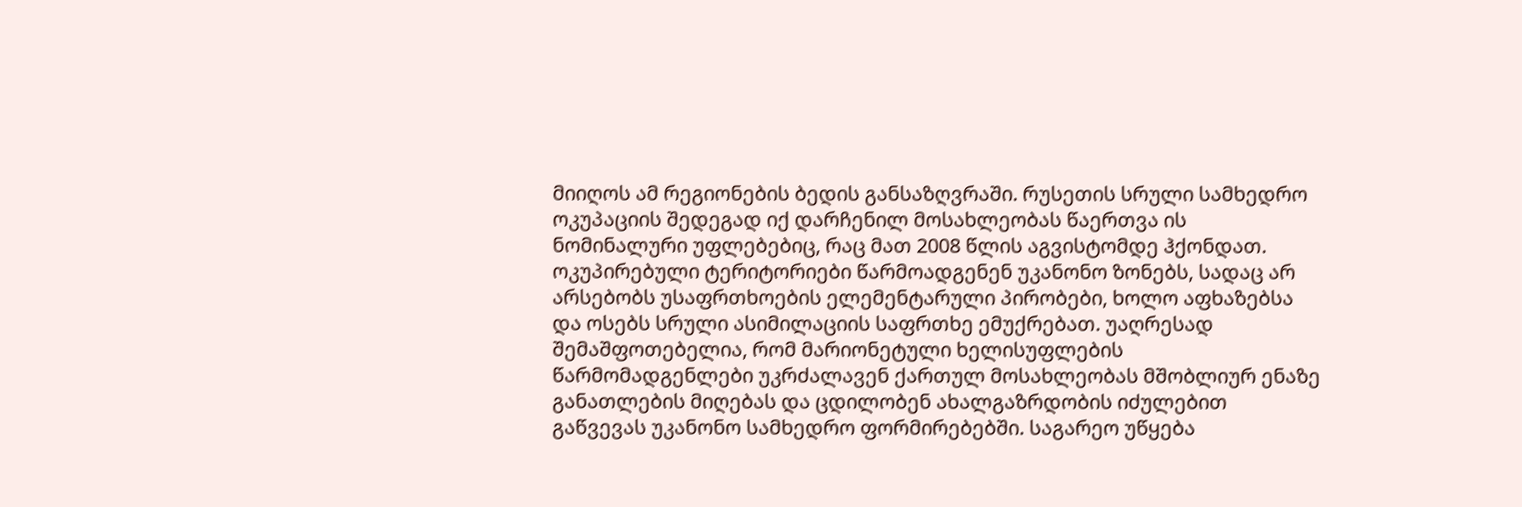მიიღოს ამ რეგიონების ბედის განსაზღვრაში. რუსეთის სრული სამხედრო ოკუპაციის შედეგად იქ დარჩენილ მოსახლეობას წაერთვა ის ნომინალური უფლებებიც, რაც მათ 2008 წლის აგვისტომდე ჰქონდათ. ოკუპირებული ტერიტორიები წარმოადგენენ უკანონო ზონებს, სადაც არ არსებობს უსაფრთხოების ელემენტარული პირობები, ხოლო აფხაზებსა და ოსებს სრული ასიმილაციის საფრთხე ემუქრებათ. უაღრესად შემაშფოთებელია, რომ მარიონეტული ხელისუფლების წარმომადგენლები უკრძალავენ ქართულ მოსახლეობას მშობლიურ ენაზე განათლების მიღებას და ცდილობენ ახალგაზრდობის იძულებით გაწვევას უკანონო სამხედრო ფორმირებებში. საგარეო უწყება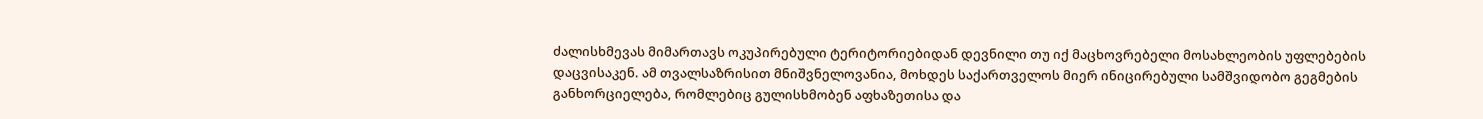ძალისხმევას მიმართავს ოკუპირებული ტერიტორიებიდან დევნილი თუ იქ მაცხოვრებელი მოსახლეობის უფლებების დაცვისაკენ. ამ თვალსაზრისით მნიშვნელოვანია, მოხდეს საქართველოს მიერ ინიცირებული სამშვიდობო გეგმების განხორციელება, რომლებიც გულისხმობენ აფხაზეთისა და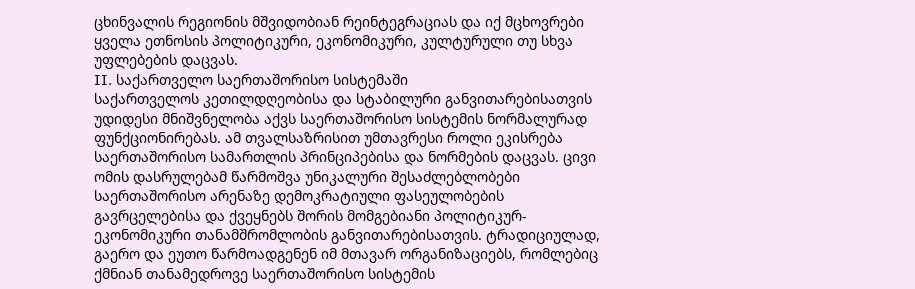ცხინვალის რეგიონის მშვიდობიან რეინტეგრაციას და იქ მცხოვრები ყველა ეთნოსის პოლიტიკური, ეკონომიკური, კულტურული თუ სხვა უფლებების დაცვას.
II. საქართველო საერთაშორისო სისტემაში
საქართველოს კეთილდღეობისა და სტაბილური განვითარებისათვის უდიდესი მნიშვნელობა აქვს საერთაშორისო სისტემის ნორმალურად ფუნქციონირებას. ამ თვალსაზრისით უმთავრესი როლი ეკისრება საერთაშორისო სამართლის პრინციპებისა და ნორმების დაცვას. ცივი ომის დასრულებამ წარმოშვა უნიკალური შესაძლებლობები საერთაშორისო არენაზე დემოკრატიული ფასეულობების გავრცელებისა და ქვეყნებს შორის მომგებიანი პოლიტიკურ-ეკონომიკური თანამშრომლობის განვითარებისათვის. ტრადიციულად, გაერო და ეუთო წარმოადგენენ იმ მთავარ ორგანიზაციებს, რომლებიც ქმნიან თანამედროვე საერთაშორისო სისტემის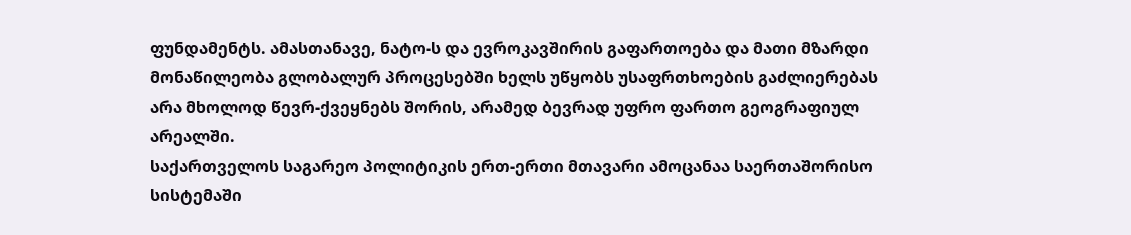ფუნდამენტს. ამასთანავე, ნატო-ს და ევროკავშირის გაფართოება და მათი მზარდი მონაწილეობა გლობალურ პროცესებში ხელს უწყობს უსაფრთხოების გაძლიერებას არა მხოლოდ წევრ-ქვეყნებს შორის, არამედ ბევრად უფრო ფართო გეოგრაფიულ არეალში.
საქართველოს საგარეო პოლიტიკის ერთ-ერთი მთავარი ამოცანაა საერთაშორისო სისტემაში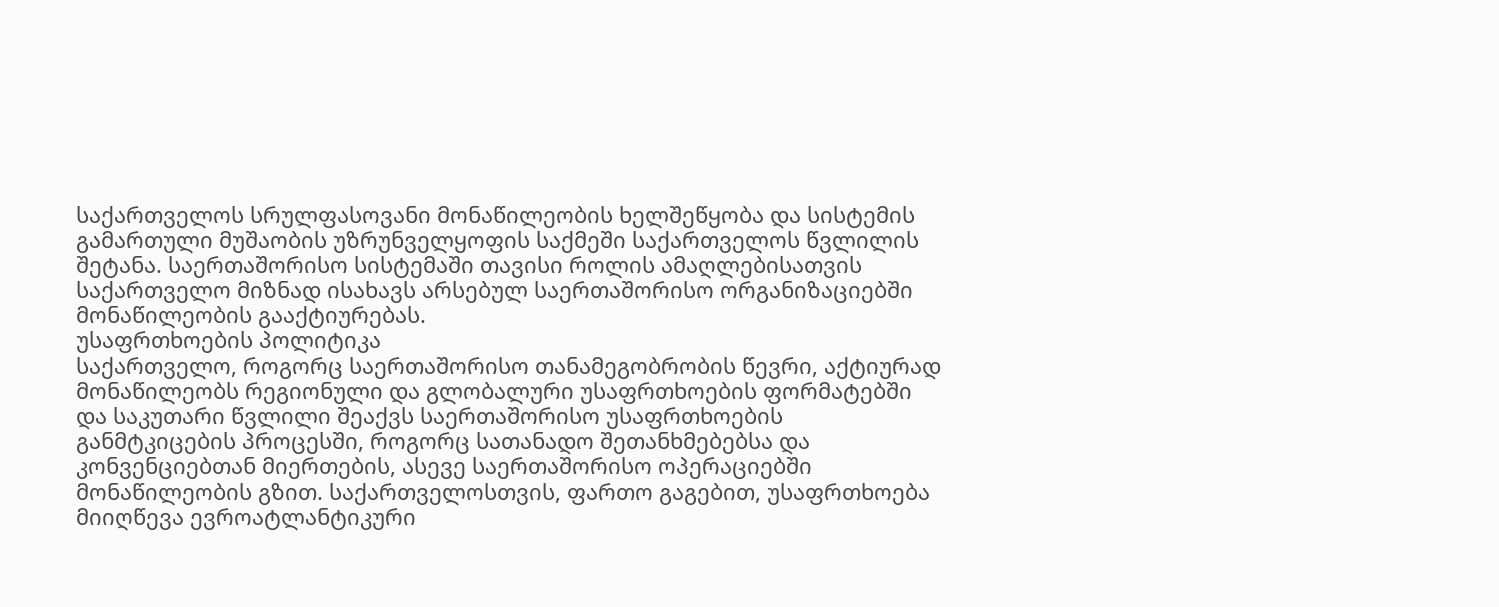საქართველოს სრულფასოვანი მონაწილეობის ხელშეწყობა და სისტემის გამართული მუშაობის უზრუნველყოფის საქმეში საქართველოს წვლილის შეტანა. საერთაშორისო სისტემაში თავისი როლის ამაღლებისათვის საქართველო მიზნად ისახავს არსებულ საერთაშორისო ორგანიზაციებში მონაწილეობის გააქტიურებას.
უსაფრთხოების პოლიტიკა
საქართველო, როგორც საერთაშორისო თანამეგობრობის წევრი, აქტიურად მონაწილეობს რეგიონული და გლობალური უსაფრთხოების ფორმატებში და საკუთარი წვლილი შეაქვს საერთაშორისო უსაფრთხოების განმტკიცების პროცესში, როგორც სათანადო შეთანხმებებსა და კონვენციებთან მიერთების, ასევე საერთაშორისო ოპერაციებში მონაწილეობის გზით. საქართველოსთვის, ფართო გაგებით, უსაფრთხოება მიიღწევა ევროატლანტიკური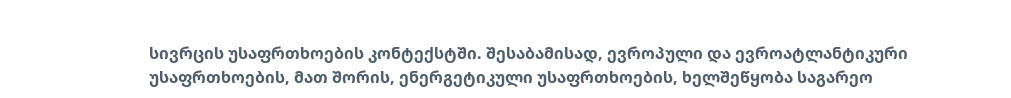სივრცის უსაფრთხოების კონტექსტში. შესაბამისად, ევროპული და ევროატლანტიკური უსაფრთხოების, მათ შორის, ენერგეტიკული უსაფრთხოების, ხელშეწყობა საგარეო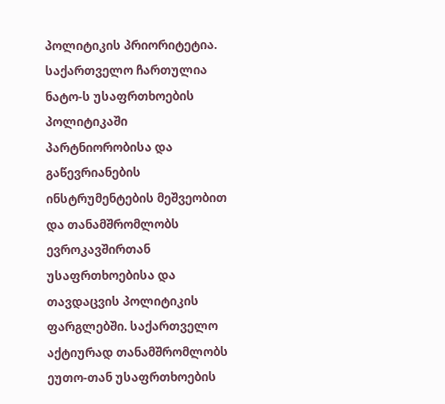პოლიტიკის პრიორიტეტია. საქართველო ჩართულია ნატო-ს უსაფრთხოების პოლიტიკაში პარტნიორობისა და გაწევრიანების ინსტრუმენტების მეშვეობით და თანამშრომლობს ევროკავშირთან უსაფრთხოებისა და თავდაცვის პოლიტიკის ფარგლებში. საქართველო აქტიურად თანამშრომლობს ეუთო-თან უსაფრთხოების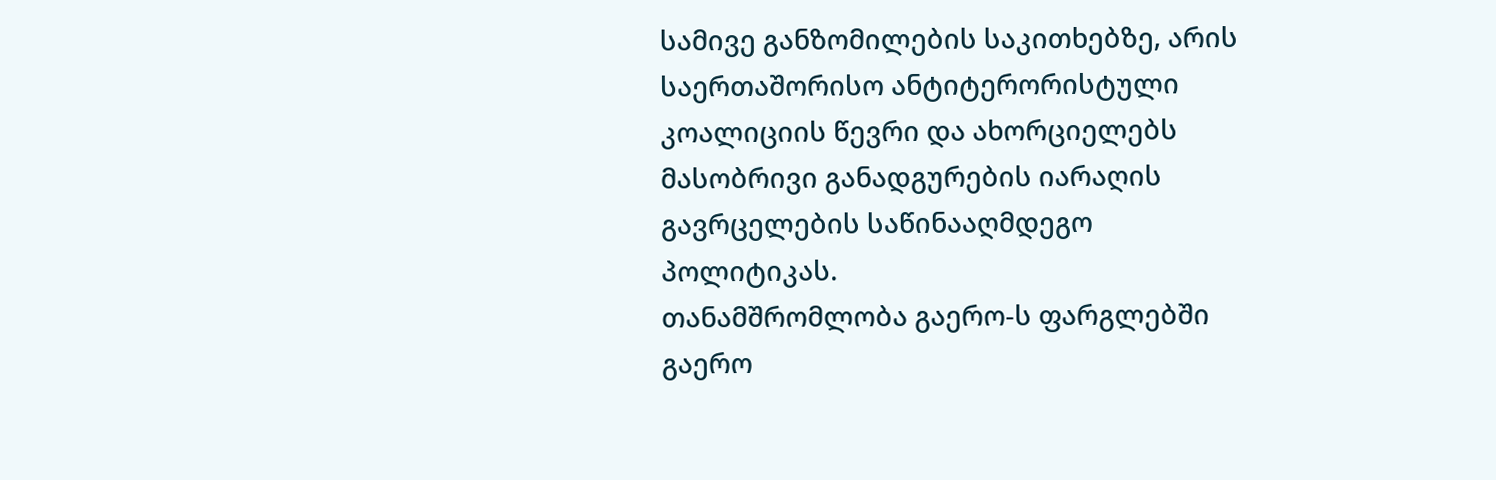სამივე განზომილების საკითხებზე, არის საერთაშორისო ანტიტერორისტული კოალიციის წევრი და ახორციელებს მასობრივი განადგურების იარაღის გავრცელების საწინააღმდეგო პოლიტიკას.
თანამშრომლობა გაერო-ს ფარგლებში
გაერო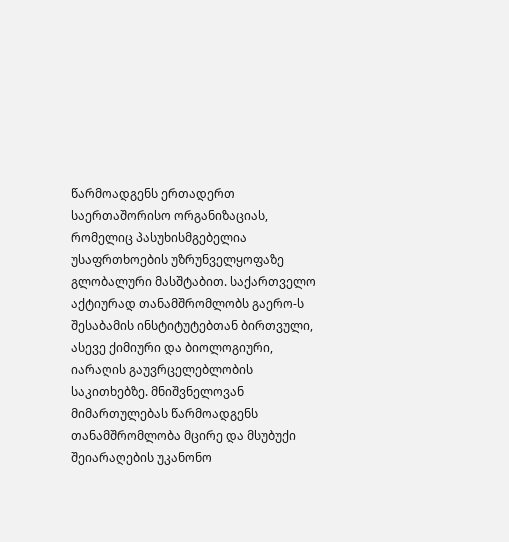წარმოადგენს ერთადერთ საერთაშორისო ორგანიზაციას, რომელიც პასუხისმგებელია უსაფრთხოების უზრუნველყოფაზე გლობალური მასშტაბით. საქართველო აქტიურად თანამშრომლობს გაერო-ს შესაბამის ინსტიტუტებთან ბირთვული, ასევე ქიმიური და ბიოლოგიური, იარაღის გაუვრცელებლობის საკითხებზე. მნიშვნელოვან მიმართულებას წარმოადგენს თანამშრომლობა მცირე და მსუბუქი შეიარაღების უკანონო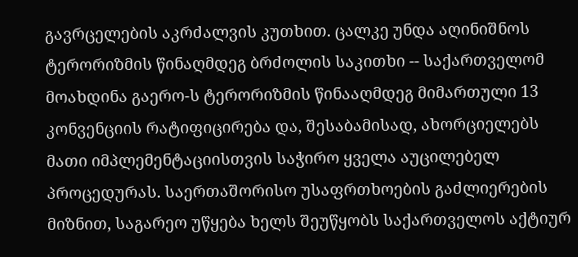გავრცელების აკრძალვის კუთხით. ცალკე უნდა აღინიშნოს ტერორიზმის წინაღმდეგ ბრძოლის საკითხი -- საქართველომ მოახდინა გაერო-ს ტერორიზმის წინააღმდეგ მიმართული 13 კონვენციის რატიფიცირება და, შესაბამისად, ახორციელებს მათი იმპლემენტაციისთვის საჭირო ყველა აუცილებელ პროცედურას. საერთაშორისო უსაფრთხოების გაძლიერების მიზნით, საგარეო უწყება ხელს შეუწყობს საქართველოს აქტიურ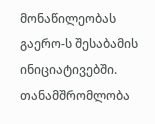მონაწილეობას გაერო-ს შესაბამის ინიციატივებში.
თანამშრომლობა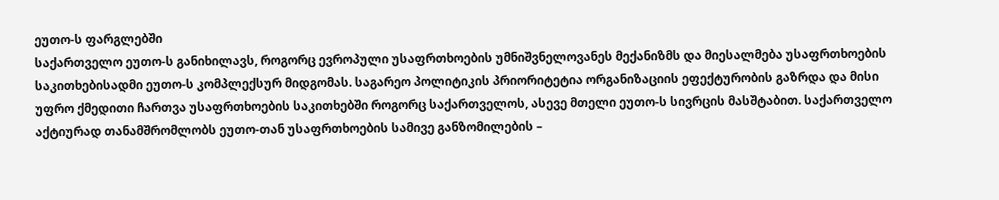ეუთო-ს ფარგლებში
საქართველო ეუთო-ს განიხილავს, როგორც ევროპული უსაფრთხოების უმნიშვნელოვანეს მექანიზმს და მიესალმება უსაფრთხოების საკითხებისადმი ეუთო-ს კომპლექსურ მიდგომას. საგარეო პოლიტიკის პრიორიტეტია ორგანიზაციის ეფექტურობის გაზრდა და მისი უფრო ქმედითი ჩართვა უსაფრთხოების საკითხებში როგორც საქართველოს, ასევე მთელი ეუთო-ს სივრცის მასშტაბით. საქართველო აქტიურად თანამშრომლობს ეუთო-თან უსაფრთხოების სამივე განზომილების –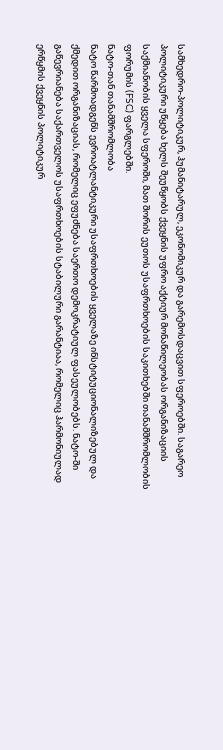სამხედრო-პოლიტიკურ, ჰუმანიტარულ, ეკონომიკურ და გარემოსდაცვით სფეროებში. საგარეო პოლიტიკური უწყება ხელს შეუწყობს ქვეყნის უფრო აქტიურ მონაწილეობას ორგანიზაციის საქმიანობის ყველა სფეროში, მათ შორის ეუთოს უსაფრთხოების საკითხებში თანამშრომლობის ფორუმის (FSC) ფარგლებში.
ნატო-თან თანამშრომლობა
ნატო წარმოადგენს ევროატლანტიკური უსაფრთხოების ყველაზე ინსტიტუციონალიზებულ და ქმედით ორგანიზაციას, რომელიც ეფუძნება საერთო დემოკრატიულ ფასეულობებს. ნატო-ში გაწევრიანება საქართველოს უსაფრთხოების სტაბილური გარანტიაა, რომელიც ჰარმონიულად ერწყმის ქვეყნის პოლიტიკურ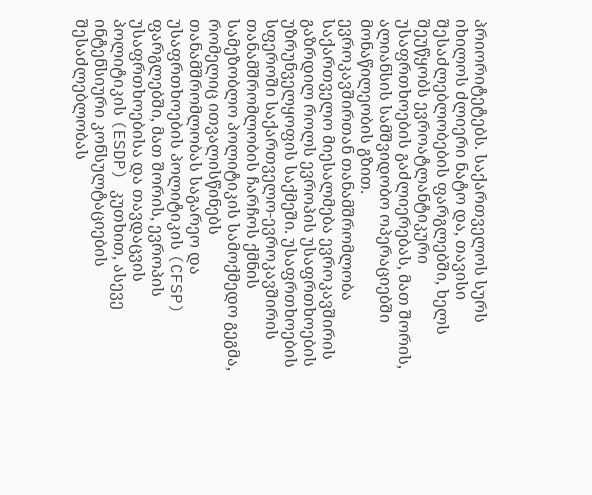პრიორიტეტებს. საქართველოს სურს იხილოს ძლიერი ნატო და, თავისი შესაძლებლობების ფარგლებში, ხელს შეუწყობს ევროატლანტიკური უსაფრთხოების გაძლიერებას, მათ შორის, ალიანსის სამშვიდობო ოპერაციებში მონაწილეობის გზით.
ევროკავშირთან თანამშრომლობა
საქართველო მიესალმება ევროკავშირის გაზრდილ როლს ევროპის უსაფრთხოების უზრუნველყოფის საქმეში. უსაფრთხოების სფეროში საქართველო-ევროკავშირის თანამშრომლობის ჩარჩოს ქმნის სამეზობლო პოლიტიკის სამოქმედო გეგმა, რომელიც ითვალისწინებს თანამშრომლობას საგარეო და უსაფრთხოების პოლიტიკის (CFSP) ფარგლებში, მათ შორის, ევროპის უსაფრთხოებისა და თავდაცვის პოლიტიკის (ESDP) კუთხით, ასევე ინტენსიური კონსულტაციების შესაძლებლობას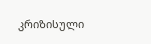კრიზისული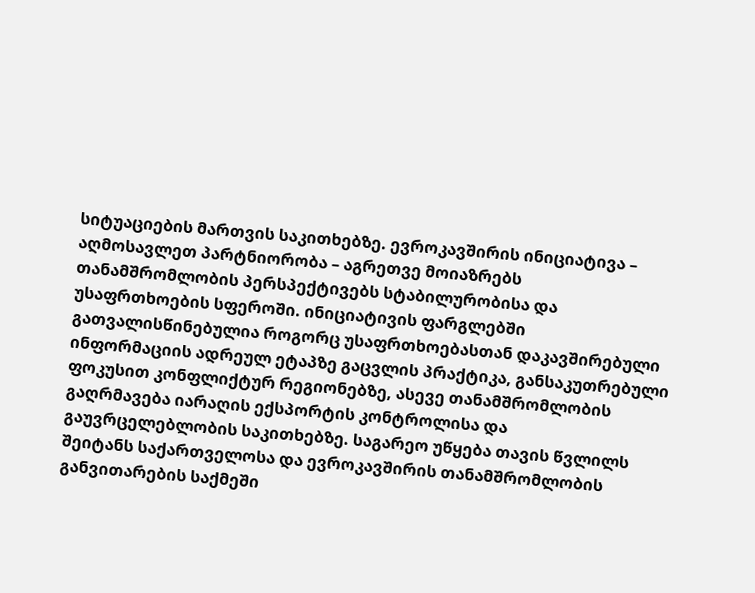სიტუაციების მართვის საკითხებზე. ევროკავშირის ინიციატივა – აღმოსავლეთ პარტნიორობა – აგრეთვე მოიაზრებს თანამშრომლობის პერსპექტივებს სტაბილურობისა და უსაფრთხოების სფეროში. ინიციატივის ფარგლებში გათვალისწინებულია როგორც უსაფრთხოებასთან დაკავშირებული ინფორმაციის ადრეულ ეტაპზე გაცვლის პრაქტიკა, განსაკუთრებული ფოკუსით კონფლიქტურ რეგიონებზე, ასევე თანამშრომლობის გაღრმავება იარაღის ექსპორტის კონტროლისა და გაუვრცელებლობის საკითხებზე. საგარეო უწყება თავის წვლილს შეიტანს საქართველოსა და ევროკავშირის თანამშრომლობის განვითარების საქმეში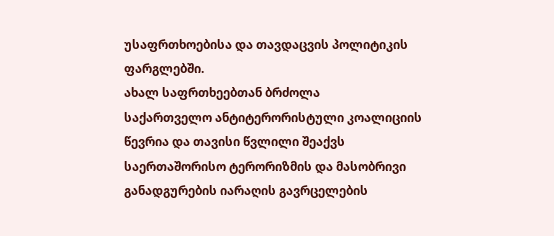უსაფრთხოებისა და თავდაცვის პოლიტიკის ფარგლებში.
ახალ საფრთხეებთან ბრძოლა
საქართველო ანტიტერორისტული კოალიციის წევრია და თავისი წვლილი შეაქვს საერთაშორისო ტერორიზმის და მასობრივი განადგურების იარაღის გავრცელების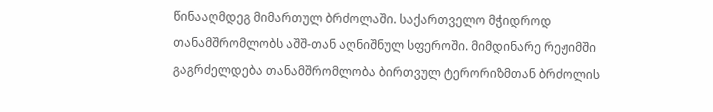წინააღმდეგ მიმართულ ბრძოლაში. საქართველო მჭიდროდ თანამშრომლობს აშშ-თან აღნიშნულ სფეროში. მიმდინარე რეჟიმში გაგრძელდება თანამშრომლობა ბირთვულ ტერორიზმთან ბრძოლის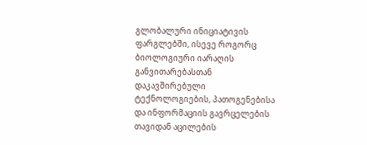გლობალური ინიციატივის ფარგლებში, ისევე როგორც ბიოლოგიური იარაღის განვითარებასთან დაკავშირებული ტექნოლოგიების, პათოგენებისა და ინფორმაციის გავრცელების თავიდან აცილების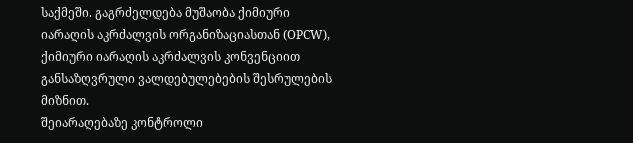საქმეში. გაგრძელდება მუშაობა ქიმიური იარაღის აკრძალვის ორგანიზაციასთან (OPCW), ქიმიური იარაღის აკრძალვის კონვენციით განსაზღვრული ვალდებულებების შესრულების მიზნით.
შეიარაღებაზე კონტროლი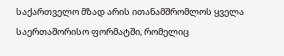საქართველო მზად არის ითანამშრომლოს ყველა საერთაშორისო ფორმატში, რომელიც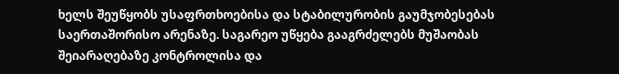ხელს შეუწყობს უსაფრთხოებისა და სტაბილურობის გაუმჯობესებას საერთაშორისო არენაზე. საგარეო უწყება გააგრძელებს მუშაობას შეიარაღებაზე კონტროლისა და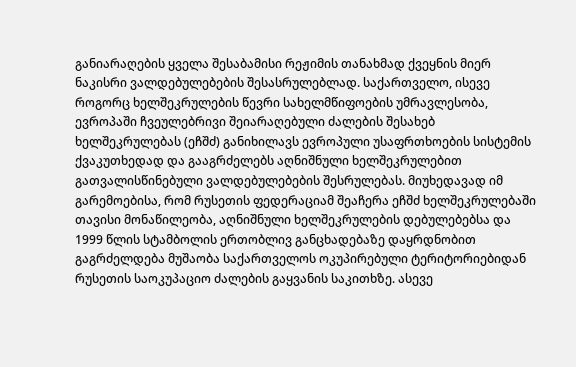განიარაღების ყველა შესაბამისი რეჟიმის თანახმად ქვეყნის მიერ ნაკისრი ვალდებულებების შესასრულებლად. საქართველო, ისევე როგორც ხელშეკრულების წევრი სახელმწიფოების უმრავლესობა, ევროპაში ჩვეულებრივი შეიარაღებული ძალების შესახებ ხელშეკრულებას (ეჩშძ) განიხილავს ევროპული უსაფრთხოების სისტემის ქვაკუთხედად და გააგრძელებს აღნიშნული ხელშეკრულებით გათვალისწინებული ვალდებულებების შესრულებას. მიუხედავად იმ გარემოებისა, რომ რუსეთის ფედერაციამ შეაჩერა ეჩშძ ხელშეკრულებაში თავისი მონაწილეობა, აღნიშნული ხელშეკრულების დებულებებსა და 1999 წლის სტამბოლის ერთობლივ განცხადებაზე დაყრდნობით გაგრძელდება მუშაობა საქართველოს ოკუპირებული ტერიტორიებიდან რუსეთის საოკუპაციო ძალების გაყვანის საკითხზე. ასევე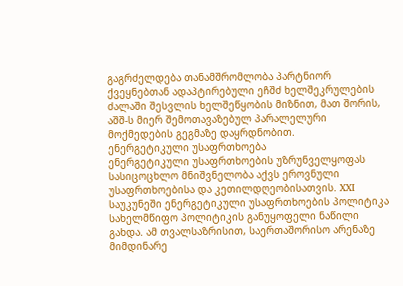გაგრძელდება თანამშრომლობა პარტნიორ ქვეყნებთან ადაპტირებული ეჩშძ ხელშეკრულების ძალაში შესვლის ხელშეწყობის მიზნით, მათ შორის, აშშ-ს მიერ შემოთავაზებულ პარალელური მოქმედების გეგმაზე დაყრდნობით.
ენერგეტიკული უსაფრთხოება
ენერგეტიკული უსაფრთხოების უზრუნველყოფას სასიცოცხლო მნიშვნელობა აქვს ეროვნული უსაფრთხოებისა და კეთილდღეობისათვის. XXI საუკუნეში ენერგეტიკული უსაფრთხოების პოლიტიკა სახელმწიფო პოლიტიკის განუყოფელი ნაწილი გახდა. ამ თვალსაზრისით, საერთაშორისო არენაზე მიმდინარე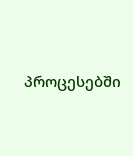პროცესებში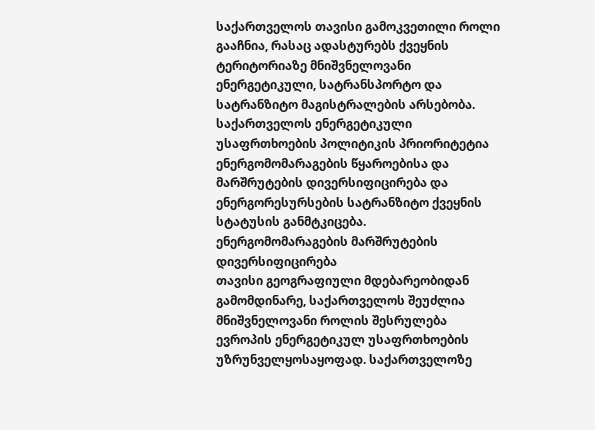საქართველოს თავისი გამოკვეთილი როლი გააჩნია, რასაც ადასტურებს ქვეყნის ტერიტორიაზე მნიშვნელოვანი ენერგეტიკული, სატრანსპორტო და სატრანზიტო მაგისტრალების არსებობა. საქართველოს ენერგეტიკული უსაფრთხოების პოლიტიკის პრიორიტეტია ენერგომომარაგების წყაროებისა და მარშრუტების დივერსიფიცირება და ენერგორესურსების სატრანზიტო ქვეყნის სტატუსის განმტკიცება.
ენერგომომარაგების მარშრუტების დივერსიფიცირება
თავისი გეოგრაფიული მდებარეობიდან გამომდინარე, საქართველოს შეუძლია მნიშვნელოვანი როლის შესრულება ევროპის ენერგეტიკულ უსაფრთხოების უზრუნველყოსაყოფად. საქართველოზე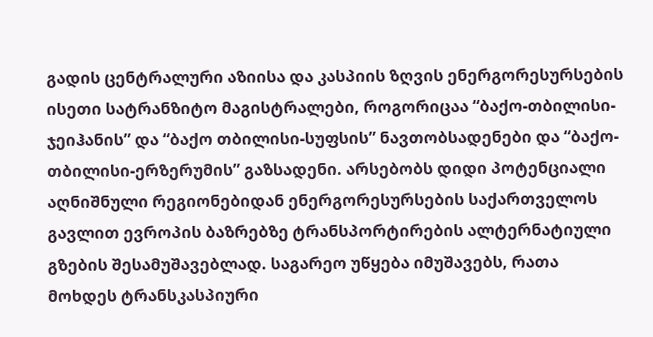გადის ცენტრალური აზიისა და კასპიის ზღვის ენერგორესურსების ისეთი სატრანზიტო მაგისტრალები, როგორიცაა “ბაქო-თბილისი-ჯეიჰანის” და “ბაქო თბილისი-სუფსის” ნავთობსადენები და “ბაქო-თბილისი-ერზერუმის” გაზსადენი. არსებობს დიდი პოტენციალი აღნიშნული რეგიონებიდან ენერგორესურსების საქართველოს გავლით ევროპის ბაზრებზე ტრანსპორტირების ალტერნატიული გზების შესამუშავებლად. საგარეო უწყება იმუშავებს, რათა მოხდეს ტრანსკასპიური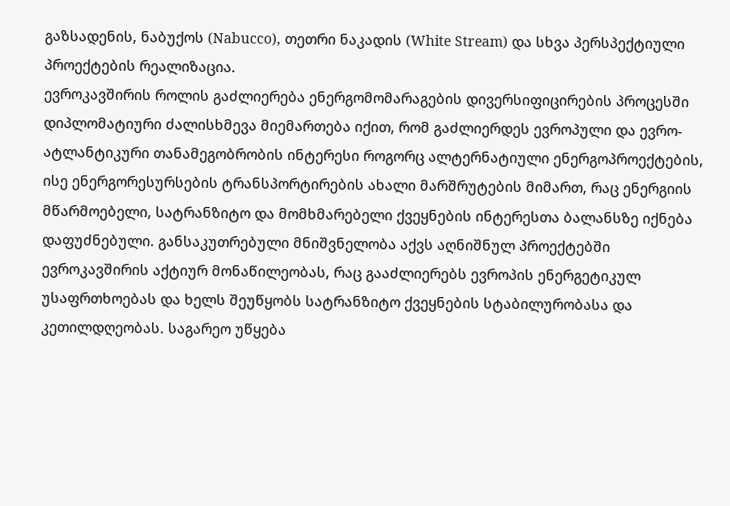გაზსადენის, ნაბუქოს (Nabucco), თეთრი ნაკადის (White Stream) და სხვა პერსპექტიული პროექტების რეალიზაცია.
ევროკავშირის როლის გაძლიერება ენერგომომარაგების დივერსიფიცირების პროცესში
დიპლომატიური ძალისხმევა მიემართება იქით, რომ გაძლიერდეს ევროპული და ევრო-ატლანტიკური თანამეგობრობის ინტერესი როგორც ალტერნატიული ენერგოპროექტების, ისე ენერგორესურსების ტრანსპორტირების ახალი მარშრუტების მიმართ, რაც ენერგიის მწარმოებელი, სატრანზიტო და მომხმარებელი ქვეყნების ინტერესთა ბალანსზე იქნება დაფუძნებული. განსაკუთრებული მნიშვნელობა აქვს აღნიშნულ პროექტებში ევროკავშირის აქტიურ მონაწილეობას, რაც გააძლიერებს ევროპის ენერგეტიკულ უსაფრთხოებას და ხელს შეუწყობს სატრანზიტო ქვეყნების სტაბილურობასა და კეთილდღეობას. საგარეო უწყება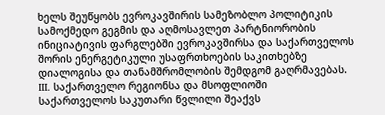ხელს შეუწყობს ევროკავშირის სამეზობლო პოლიტიკის სამოქმედო გეგმის და აღმოსავლეთ პარტნიორობის ინიციატივის ფარგლებში ევროკავშირსა და საქართველოს შორის ენერგეტიკული უსაფრთხოების საკითხებზე დიალოგისა და თანამშრომლობის შემდგომ გაღრმავებას.
III. საქართველო რეგიონსა და მსოფლიოში
საქართველოს საკუთარი წვლილი შეაქვს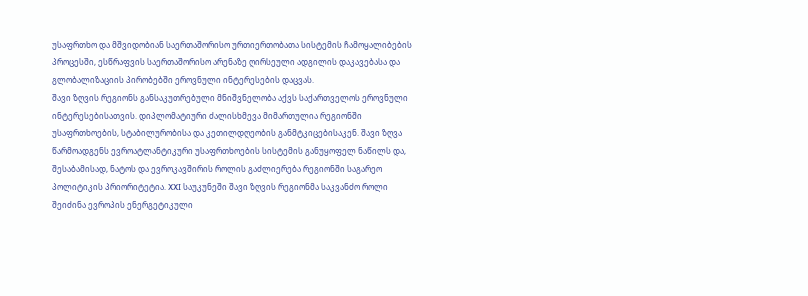უსაფრთხო და მშვიდობიან საერთაშორისო ურთიერთობათა სისტემის ჩამოყალიბების პროცესში, ესწრაფვის საერთაშორისო არენაზე ღირსეული ადგილის დაკავებასა და გლობალიზაციის პირობებში ეროვნული ინტერესების დაცვას.
შავი ზღვის რეგიონს განსაკუთრებული მნიშვნელობა აქვს საქართველოს ეროვნული ინტერესებისათვის. დიპლომატიური ძალისხმევა მიმართულია რეგიონში უსაფრთხოების, სტაბილურობისა და კეთილდღეობის განმტკიცებისაკენ. შავი ზღვა წარმოადგენს ევროატლანტიკური უსაფრთხოების სისტემის განუყოფელ ნაწილს და, შესაბამისად, ნატოს და ევროკავშირის როლის გაძლიერება რეგიონში საგარეო პოლიტიკის პრიორიტეტია. XXI საუკუნეში შავი ზღვის რეგიონმა საკვანძო როლი შეიძინა ევროპის ენერგეტიკული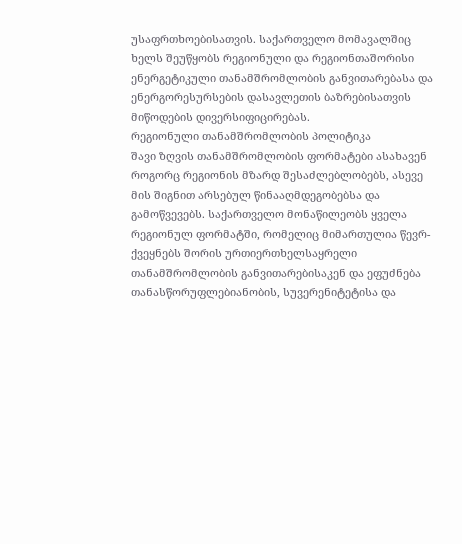უსაფრთხოებისათვის. საქართველო მომავალშიც ხელს შეუწყობს რეგიონული და რეგიონთაშორისი ენერგეტიკული თანამშრომლობის განვითარებასა და ენერგორესურსების დასავლეთის ბაზრებისათვის მიწოდების დივერსიფიცირებას.
რეგიონული თანამშრომლობის პოლიტიკა
შავი ზღვის თანამშრომლობის ფორმატები ასახავენ როგორც რეგიონის მზარდ შესაძლებლობებს, ასევე მის შიგნით არსებულ წინააღმდეგობებსა და გამოწვევებს. საქართველო მონაწილეობს ყველა რეგიონულ ფორმატში, რომელიც მიმართულია წევრ- ქვეყნებს შორის ურთიერთხელსაყრელი თანამშრომლობის განვითარებისაკენ და ეფუძნება თანასწორუფლებიანობის, სუვერენიტეტისა და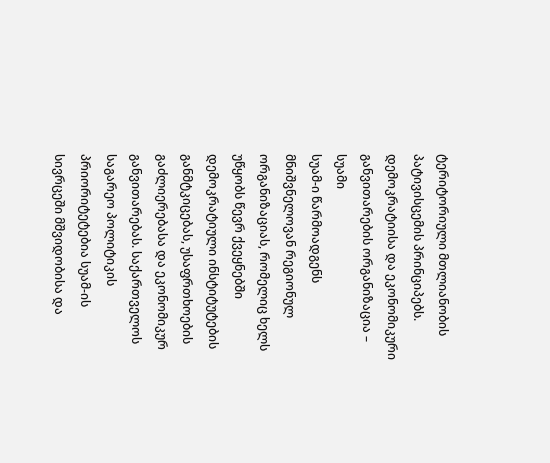ტერიტორიული მთლიანობის პატივისცემის პრინციპებს.
დემოკრატიისა და ეკონომიკური განვითარების ორგანიზაცია – სუამი
სუამ-ი წარმოადგენს მნიშვნელოვან რეგიონულ ორგანიზაციას, რომელიც ხელს უწყობს წევრ ქვეყნებში დემოკრატიული ინსტიტუტების განმტკიცებას, უსაფრთხოების გაძლიერებასა და ეკონომიკურ განვითარებას. საქართველოს საგარეო პოლიტიკის პრიორიტეტებია სუამ-ის სივრცეში მშვიდობისა და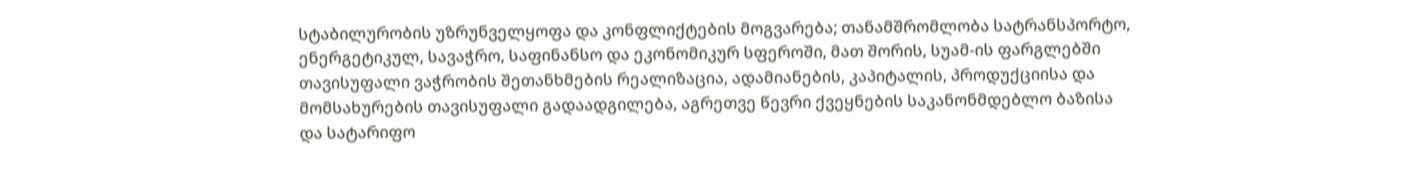სტაბილურობის უზრუნველყოფა და კონფლიქტების მოგვარება; თანამშრომლობა სატრანსპორტო, ენერგეტიკულ, სავაჭრო, საფინანსო და ეკონომიკურ სფეროში, მათ შორის, სუამ-ის ფარგლებში თავისუფალი ვაჭრობის შეთანხმების რეალიზაცია, ადამიანების, კაპიტალის, პროდუქციისა და მომსახურების თავისუფალი გადაადგილება, აგრეთვე წევრი ქვეყნების საკანონმდებლო ბაზისა და სატარიფო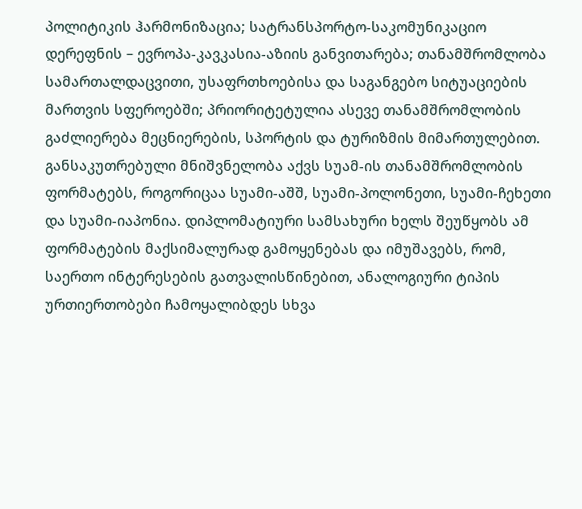პოლიტიკის ჰარმონიზაცია; სატრანსპორტო-საკომუნიკაციო დერეფნის – ევროპა-კავკასია-აზიის განვითარება; თანამშრომლობა სამართალდაცვითი, უსაფრთხოებისა და საგანგებო სიტუაციების მართვის სფეროებში; პრიორიტეტულია ასევე თანამშრომლობის გაძლიერება მეცნიერების, სპორტის და ტურიზმის მიმართულებით.
განსაკუთრებული მნიშვნელობა აქვს სუამ-ის თანამშრომლობის ფორმატებს, როგორიცაა სუამი-აშშ, სუამი-პოლონეთი, სუამი-ჩეხეთი და სუამი-იაპონია. დიპლომატიური სამსახური ხელს შეუწყობს ამ ფორმატების მაქსიმალურად გამოყენებას და იმუშავებს, რომ, საერთო ინტერესების გათვალისწინებით, ანალოგიური ტიპის ურთიერთობები ჩამოყალიბდეს სხვა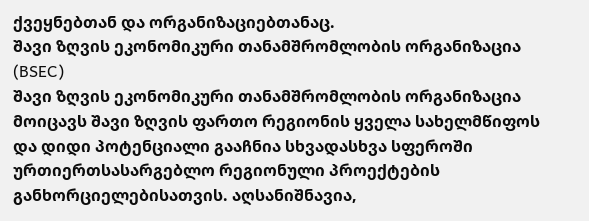ქვეყნებთან და ორგანიზაციებთანაც.
შავი ზღვის ეკონომიკური თანამშრომლობის ორგანიზაცია (BSEC)
შავი ზღვის ეკონომიკური თანამშრომლობის ორგანიზაცია მოიცავს შავი ზღვის ფართო რეგიონის ყველა სახელმწიფოს და დიდი პოტენციალი გააჩნია სხვადასხვა სფეროში ურთიერთსასარგებლო რეგიონული პროექტების განხორციელებისათვის. აღსანიშნავია,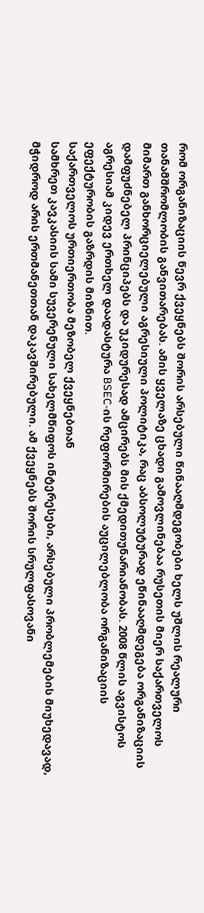რომ ორგანიზაციის წევრ ქვეყნებს შორის არსებული წინააღმდეგობები ხელს უშლის რეალური თანამშრომლობის განვითარებას. ამის ყველაზე ცხადი გამოვლინებაა რუსეთის მიერ საქართველოს მიმართ განხორციელებული აგრესიული პოლიტიკა, რაც აბსოლუტურად ეწინააღმდეგება ორგანიზაციის დამფუძნებელ პრინციპებს და უკიდურესად ამცირებს მის ქმედითუნარიანობას. 2008 წლის აგვისტოს აგრესიამ კიდევ ერთხელ დაადასტურა BSEC-ის რეფორმირების აუცილებლობა ორგანიზაციის ეფექტურობის გაზრდის მიზნით.
საქართველოს ურთიერთობა მეზობელ ქვეყნებთან
სამხრეთ კავკასიის სამი სუვერენული სახელმწიფოს ინტერესები, არსებული პრობლემების მიუხედავად, მჭიდროდ არის ერთმანეთთან დაკავშირებული. ამ ქვეყნებს შორის სრულფასოვანი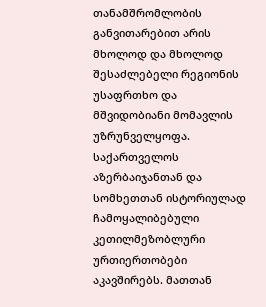თანამშრომლობის განვითარებით არის მხოლოდ და მხოლოდ შესაძლებელი რეგიონის უსაფრთხო და მშვიდობიანი მომავლის უზრუნველყოფა. საქართველოს აზერბაიჯანთან და სომხეთთან ისტორიულად ჩამოყალიბებული კეთილმეზობლური ურთიერთობები აკავშირებს. მათთან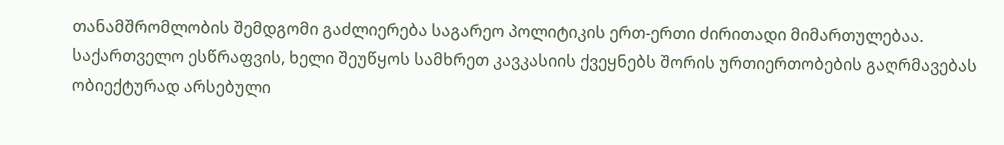თანამშრომლობის შემდგომი გაძლიერება საგარეო პოლიტიკის ერთ-ერთი ძირითადი მიმართულებაა. საქართველო ესწრაფვის, ხელი შეუწყოს სამხრეთ კავკასიის ქვეყნებს შორის ურთიერთობების გაღრმავებას ობიექტურად არსებული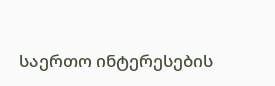საერთო ინტერესების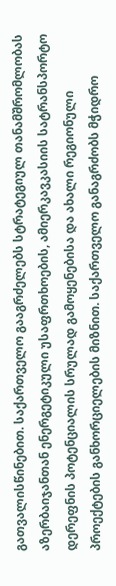გათვალისწინებით. საქართველო გააგრძელებს სტრატეგიულ თანამშრომლობას აზერბაიჯანთან ენერგეტიკული უსაფრთხოების, ამიერკავკასიის სატრანსპორტო დერეფნის პოტენციალის სრულად გამოყენებისა და ახალი რეგიონული პროექტების განხორციელების მიზნით. საქართველო განაგრძობს მჭიდრო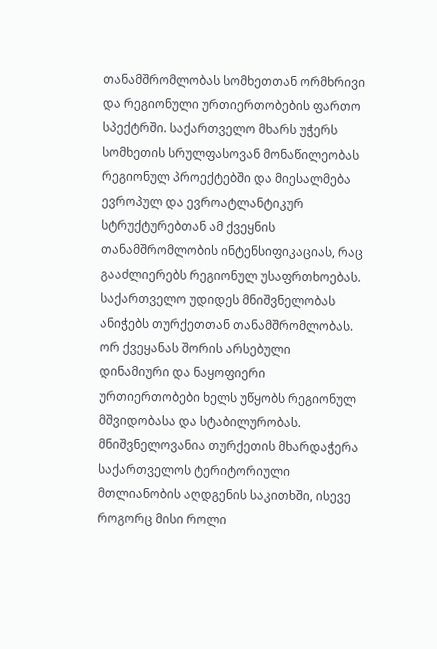თანამშრომლობას სომხეთთან ორმხრივი და რეგიონული ურთიერთობების ფართო სპექტრში. საქართველო მხარს უჭერს სომხეთის სრულფასოვან მონაწილეობას რეგიონულ პროექტებში და მიესალმება ევროპულ და ევროატლანტიკურ სტრუქტურებთან ამ ქვეყნის თანამშრომლობის ინტენსიფიკაციას, რაც გააძლიერებს რეგიონულ უსაფრთხოებას.
საქართველო უდიდეს მნიშვნელობას ანიჭებს თურქეთთან თანამშრომლობას. ორ ქვეყანას შორის არსებული დინამიური და ნაყოფიერი ურთიერთობები ხელს უწყობს რეგიონულ მშვიდობასა და სტაბილურობას. მნიშვნელოვანია თურქეთის მხარდაჭერა საქართველოს ტერიტორიული მთლიანობის აღდგენის საკითხში, ისევე როგორც მისი როლი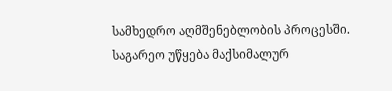სამხედრო აღმშენებლობის პროცესში. საგარეო უწყება მაქსიმალურ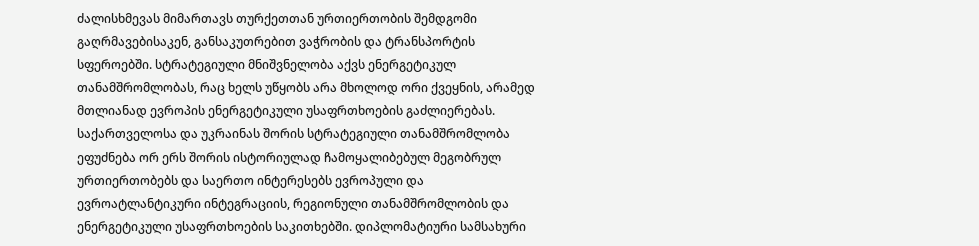ძალისხმევას მიმართავს თურქეთთან ურთიერთობის შემდგომი გაღრმავებისაკენ, განსაკუთრებით ვაჭრობის და ტრანსპორტის სფეროებში. სტრატეგიული მნიშვნელობა აქვს ენერგეტიკულ თანამშრომლობას, რაც ხელს უწყობს არა მხოლოდ ორი ქვეყნის, არამედ მთლიანად ევროპის ენერგეტიკული უსაფრთხოების გაძლიერებას.
საქართველოსა და უკრაინას შორის სტრატეგიული თანამშრომლობა ეფუძნება ორ ერს შორის ისტორიულად ჩამოყალიბებულ მეგობრულ ურთიერთობებს და საერთო ინტერესებს ევროპული და ევროატლანტიკური ინტეგრაციის, რეგიონული თანამშრომლობის და ენერგეტიკული უსაფრთხოების საკითხებში. დიპლომატიური სამსახური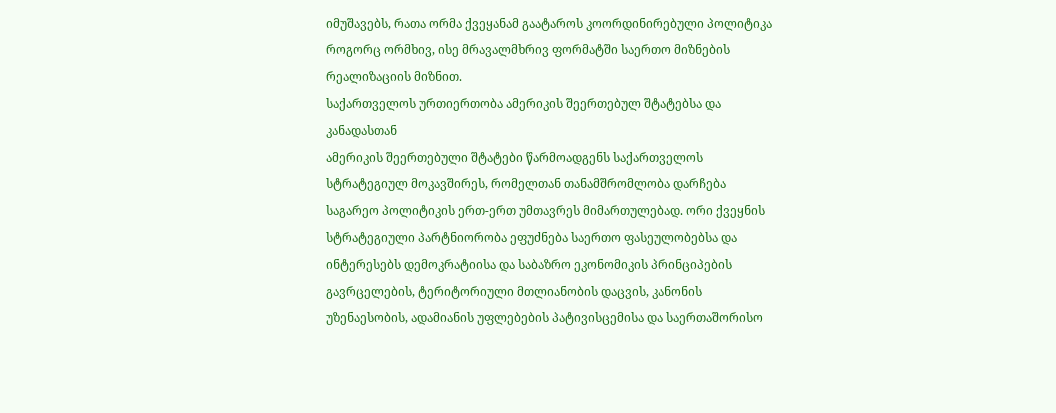იმუშავებს, რათა ორმა ქვეყანამ გაატაროს კოორდინირებული პოლიტიკა როგორც ორმხივ, ისე მრავალმხრივ ფორმატში საერთო მიზნების რეალიზაციის მიზნით.
საქართველოს ურთიერთობა ამერიკის შეერთებულ შტატებსა და კანადასთან
ამერიკის შეერთებული შტატები წარმოადგენს საქართველოს სტრატეგიულ მოკავშირეს, რომელთან თანამშრომლობა დარჩება საგარეო პოლიტიკის ერთ-ერთ უმთავრეს მიმართულებად. ორი ქვეყნის სტრატეგიული პარტნიორობა ეფუძნება საერთო ფასეულობებსა და ინტერესებს დემოკრატიისა და საბაზრო ეკონომიკის პრინციპების გავრცელების, ტერიტორიული მთლიანობის დაცვის, კანონის უზენაესობის, ადამიანის უფლებების პატივისცემისა და საერთაშორისო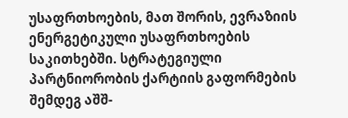უსაფრთხოების, მათ შორის, ევრაზიის ენერგეტიკული უსაფრთხოების საკითხებში. სტრატეგიული პარტნიორობის ქარტიის გაფორმების შემდეგ აშშ-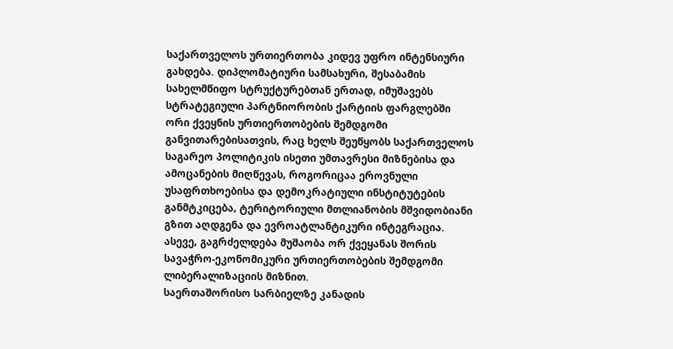საქართველოს ურთიერთობა კიდევ უფრო ინტენსიური გახდება. დიპლომატიური სამსახური, შესაბამის სახელმწიფო სტრუქტურებთან ერთად, იმუშავებს სტრატეგიული პარტნიორობის ქარტიის ფარგლებში ორი ქვეყნის ურთიერთობების შემდგომი განვითარებისათვის, რაც ხელს შეუწყობს საქართველოს საგარეო პოლიტიკის ისეთი უმთავრესი მიზნებისა და ამოცანების მიღწევას, როგორიცაა ეროვნული უსაფრთხოებისა და დემოკრატიული ინსტიტუტების განმტკიცება, ტერიტორიული მთლიანობის მშვიდობიანი გზით აღდგენა და ევროატლანტიკური ინტეგრაცია. ასევე, გაგრძელდება მუშაობა ორ ქვეყანას შორის სავაჭრო-ეკონომიკური ურთიერთობების შემდგომი ლიბერალიზაციის მიზნით.
საერთაშორისო სარბიელზე კანადის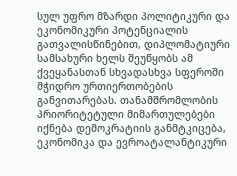სულ უფრო მზარდი პოლიტიკური და ეკონომიკური პოტენციალის გათვალისწინებით, დიპლომატიური სამსახური ხელს შეუწყობს ამ ქვეყანასთან სხვადასხვა სფეროში მჭიდრო ურთიერთობების განვითარებას. თანამშრომლობის პრიორიტეტული მიმართულებები იქნება დემოკრატიის განმტკიცება, ეკონომიკა და ევროატალანტიკური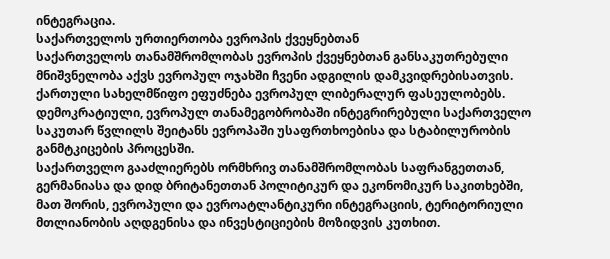ინტეგრაცია.
საქართველოს ურთიერთობა ევროპის ქვეყნებთან
საქართველოს თანამშრომლობას ევროპის ქვეყნებთან განსაკუთრებული მნიშვნელობა აქვს ევროპულ ოჯახში ჩვენი ადგილის დამკვიდრებისათვის. ქართული სახელმწიფო ეფუძნება ევროპულ ლიბერალურ ფასეულობებს. დემოკრატიული, ევროპულ თანამეგობრობაში ინტეგრირებული საქართველო საკუთარ წვლილს შეიტანს ევროპაში უსაფრთხოებისა და სტაბილურობის განმტკიცების პროცესში.
საქართველო გააძლიერებს ორმხრივ თანამშრომლობას საფრანგეთთან, გერმანიასა და დიდ ბრიტანეთთან პოლიტიკურ და ეკონომიკურ საკითხებში, მათ შორის, ევროპული და ევროატლანტიკური ინტეგრაციის, ტერიტორიული მთლიანობის აღდგენისა და ინვესტიციების მოზიდვის კუთხით.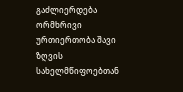გაძლიერდება ორმხრივი ურთიერთობა შავი ზღვის სახელმწიფოებთან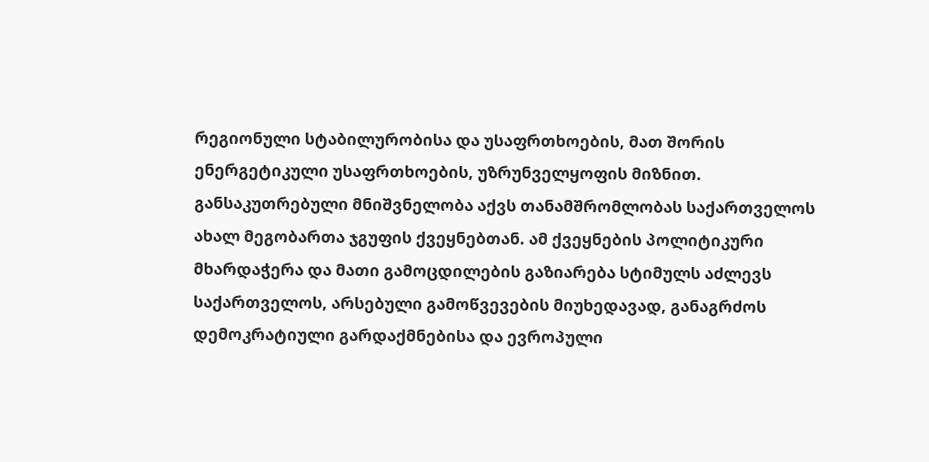რეგიონული სტაბილურობისა და უსაფრთხოების, მათ შორის ენერგეტიკული უსაფრთხოების, უზრუნველყოფის მიზნით.
განსაკუთრებული მნიშვნელობა აქვს თანამშრომლობას საქართველოს ახალ მეგობართა ჯგუფის ქვეყნებთან. ამ ქვეყნების პოლიტიკური მხარდაჭერა და მათი გამოცდილების გაზიარება სტიმულს აძლევს საქართველოს, არსებული გამოწვევების მიუხედავად, განაგრძოს დემოკრატიული გარდაქმნებისა და ევროპული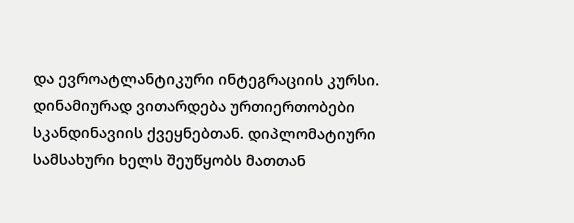და ევროატლანტიკური ინტეგრაციის კურსი. დინამიურად ვითარდება ურთიერთობები სკანდინავიის ქვეყნებთან. დიპლომატიური სამსახური ხელს შეუწყობს მათთან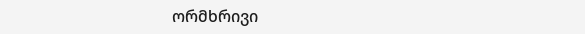ორმხრივი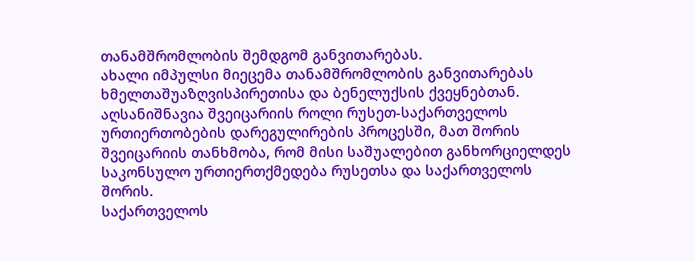თანამშრომლობის შემდგომ განვითარებას.
ახალი იმპულსი მიეცემა თანამშრომლობის განვითარებას ხმელთაშუაზღვისპირეთისა და ბენელუქსის ქვეყნებთან.
აღსანიშნავია შვეიცარიის როლი რუსეთ-საქართველოს ურთიერთობების დარეგულირების პროცესში, მათ შორის შვეიცარიის თანხმობა, რომ მისი საშუალებით განხორციელდეს საკონსულო ურთიერთქმედება რუსეთსა და საქართველოს შორის.
საქართველოს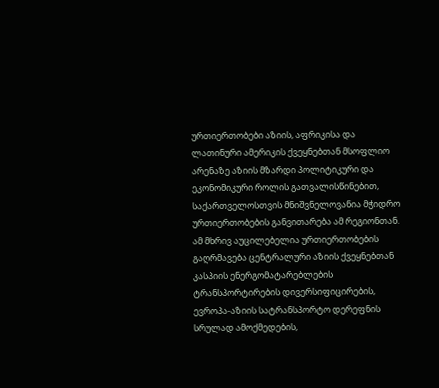ურთიერთობები აზიის, აფრიკისა და ლათინური ამერიკის ქვეყნებთან მსოფლიო არენაზე აზიის მზარდი პოლიტიკური და ეკონომიკური როლის გათვალისწინებით, საქართველოსთვის მნიშვნელოვანია მჭიდრო ურთიერთობების განვითარება ამ რეგიონთან. ამ მხრივ აუცილებელია ურთიერთობების გაღრმავება ცენტრალური აზიის ქვეყნებთან კასპიის ენერგომატარებლების ტრანსპორტირების დივერსიფიცირების, ევროპა-აზიის სატრანსპორტო დერეფნის სრულად ამოქმედების,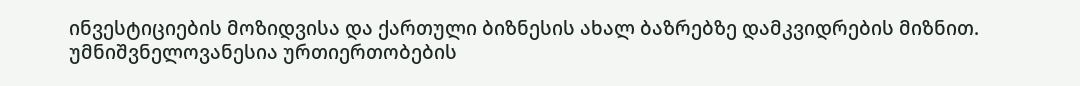ინვესტიციების მოზიდვისა და ქართული ბიზნესის ახალ ბაზრებზე დამკვიდრების მიზნით.
უმნიშვნელოვანესია ურთიერთობების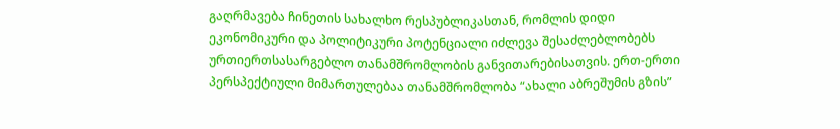გაღრმავება ჩინეთის სახალხო რესპუბლიკასთან, რომლის დიდი ეკონომიკური და პოლიტიკური პოტენციალი იძლევა შესაძლებლობებს ურთიერთსასარგებლო თანამშრომლობის განვითარებისათვის. ერთ-ერთი პერსპექტიული მიმართულებაა თანამშრომლობა “ახალი აბრეშუმის გზის”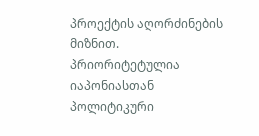პროექტის აღორძინების მიზნით.
პრიორიტეტულია იაპონიასთან პოლიტიკური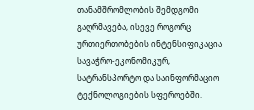თანამშრომლობის შემდგომი გაღრმავება, ისევე როგორც ურთიერთობების ინტენსიფიკაცია სავაჭრო-ეკონომიკურ, სატრანსპორტო და საინფორმაციო ტექნოლოგიების სფეროებში.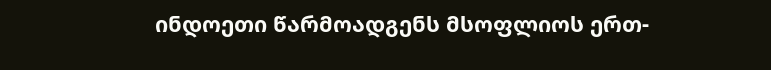ინდოეთი წარმოადგენს მსოფლიოს ერთ-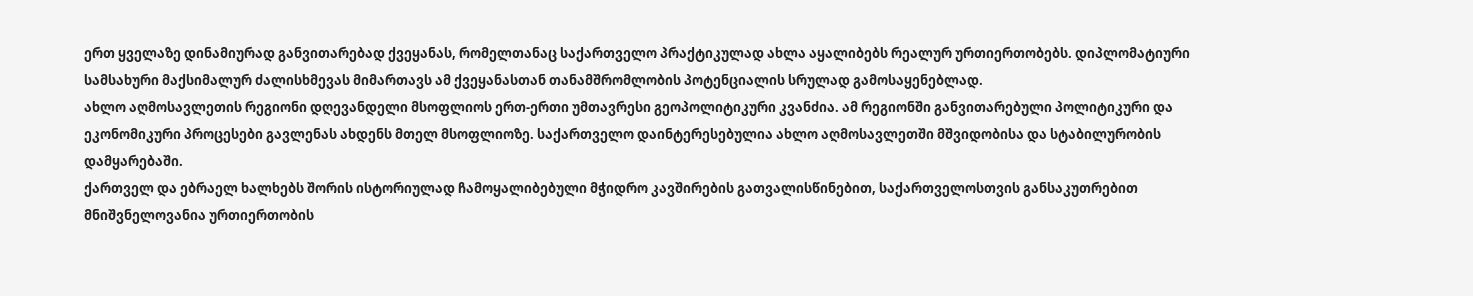ერთ ყველაზე დინამიურად განვითარებად ქვეყანას, რომელთანაც საქართველო პრაქტიკულად ახლა აყალიბებს რეალურ ურთიერთობებს. დიპლომატიური სამსახური მაქსიმალურ ძალისხმევას მიმართავს ამ ქვეყანასთან თანამშრომლობის პოტენციალის სრულად გამოსაყენებლად.
ახლო აღმოსავლეთის რეგიონი დღევანდელი მსოფლიოს ერთ-ერთი უმთავრესი გეოპოლიტიკური კვანძია. ამ რეგიონში განვითარებული პოლიტიკური და ეკონომიკური პროცესები გავლენას ახდენს მთელ მსოფლიოზე. საქართველო დაინტერესებულია ახლო აღმოსავლეთში მშვიდობისა და სტაბილურობის დამყარებაში.
ქართველ და ებრაელ ხალხებს შორის ისტორიულად ჩამოყალიბებული მჭიდრო კავშირების გათვალისწინებით, საქართველოსთვის განსაკუთრებით მნიშვნელოვანია ურთიერთობის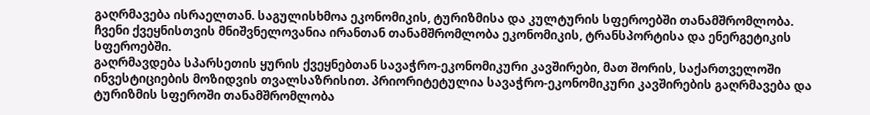გაღრმავება ისრაელთან. საგულისხმოა ეკონომიკის, ტურიზმისა და კულტურის სფეროებში თანამშრომლობა.
ჩვენი ქვეყნისთვის მნიშვნელოვანია ირანთან თანამშრომლობა ეკონომიკის, ტრანსპორტისა და ენერგეტიკის სფეროებში.
გაღრმავდება სპარსეთის ყურის ქვეყნებთან სავაჭრო-ეკონომიკური კავშირები, მათ შორის, საქართველოში ინვესტიციების მოზიდვის თვალსაზრისით. პრიორიტეტულია სავაჭრო-ეკონომიკური კავშირების გაღრმავება და ტურიზმის სფეროში თანამშრომლობა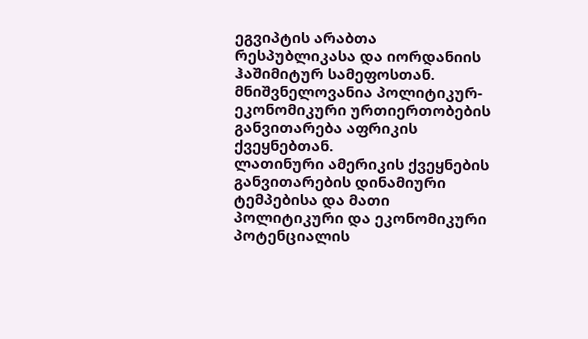ეგვიპტის არაბთა რესპუბლიკასა და იორდანიის ჰაშიმიტურ სამეფოსთან.
მნიშვნელოვანია პოლიტიკურ-ეკონომიკური ურთიერთობების განვითარება აფრიკის ქვეყნებთან.
ლათინური ამერიკის ქვეყნების განვითარების დინამიური ტემპებისა და მათი პოლიტიკური და ეკონომიკური პოტენციალის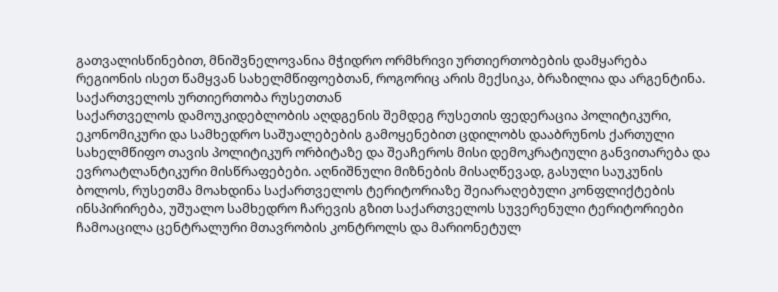გათვალისწინებით, მნიშვნელოვანია მჭიდრო ორმხრივი ურთიერთობების დამყარება რეგიონის ისეთ წამყვან სახელმწიფოებთან, როგორიც არის მექსიკა, ბრაზილია და არგენტინა.
საქართველოს ურთიერთობა რუსეთთან
საქართველოს დამოუკიდებლობის აღდგენის შემდეგ რუსეთის ფედერაცია პოლიტიკური, ეკონომიკური და სამხედრო საშუალებების გამოყენებით ცდილობს დააბრუნოს ქართული სახელმწიფო თავის პოლიტიკურ ორბიტაზე და შეაჩეროს მისი დემოკრატიული განვითარება და ევროატლანტიკური მისწრაფებები. აღნიშნული მიზნების მისაღწევად, გასული საუკუნის ბოლოს, რუსეთმა მოახდინა საქართველოს ტერიტორიაზე შეიარაღებული კონფლიქტების ინსპირირება, უშუალო სამხედრო ჩარევის გზით საქართველოს სუვერენული ტერიტორიები ჩამოაცილა ცენტრალური მთავრობის კონტროლს და მარიონეტულ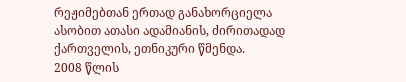რეჟიმებთან ერთად განახორციელა ასობით ათასი ადამიანის, ძირითადად ქართველის, ეთნიკური წმენდა.
2008 წლის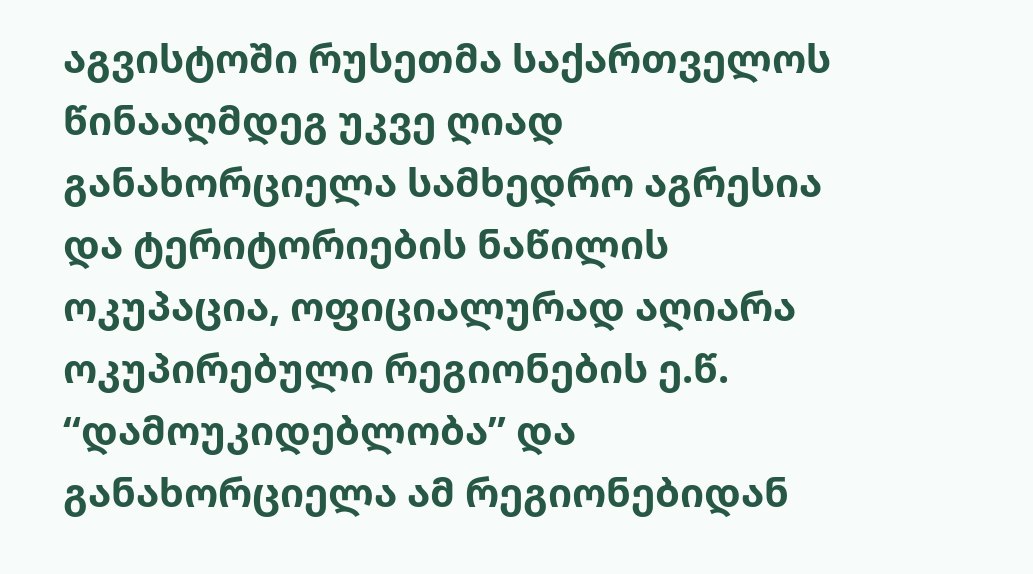აგვისტოში რუსეთმა საქართველოს წინააღმდეგ უკვე ღიად განახორციელა სამხედრო აგრესია და ტერიტორიების ნაწილის ოკუპაცია, ოფიციალურად აღიარა ოკუპირებული რეგიონების ე.წ. “დამოუკიდებლობა” და განახორციელა ამ რეგიონებიდან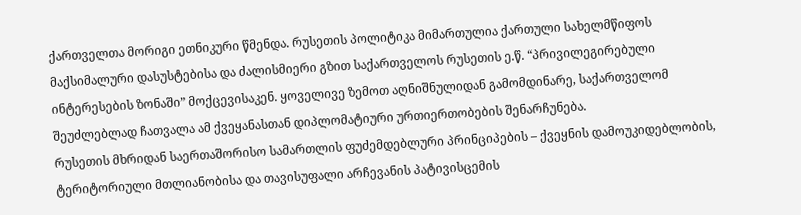ქართველთა მორიგი ეთნიკური წმენდა. რუსეთის პოლიტიკა მიმართულია ქართული სახელმწიფოს მაქსიმალური დასუსტებისა და ძალისმიერი გზით საქართველოს რუსეთის ე.წ. “პრივილეგირებული ინტერესების ზონაში” მოქცევისაკენ. ყოველივე ზემოთ აღნიშნულიდან გამომდინარე, საქართველომ შეუძლებლად ჩათვალა ამ ქვეყანასთან დიპლომატიური ურთიერთობების შენარჩუნება.
რუსეთის მხრიდან საერთაშორისო სამართლის ფუძემდებლური პრინციპების – ქვეყნის დამოუკიდებლობის, ტერიტორიული მთლიანობისა და თავისუფალი არჩევანის პატივისცემის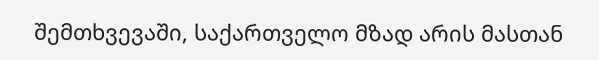შემთხვევაში, საქართველო მზად არის მასთან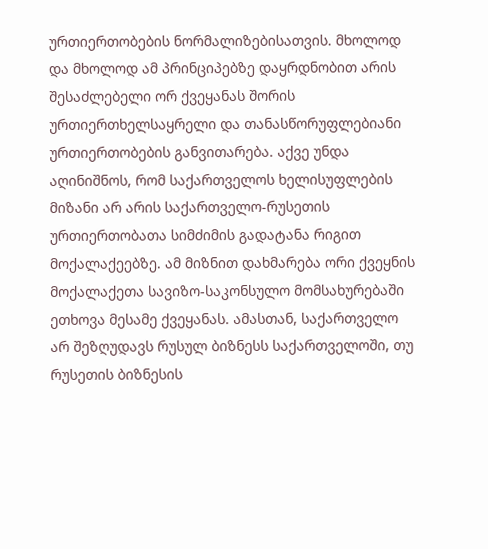ურთიერთობების ნორმალიზებისათვის. მხოლოდ და მხოლოდ ამ პრინციპებზე დაყრდნობით არის შესაძლებელი ორ ქვეყანას შორის ურთიერთხელსაყრელი და თანასწორუფლებიანი ურთიერთობების განვითარება. აქვე უნდა აღინიშნოს, რომ საქართველოს ხელისუფლების მიზანი არ არის საქართველო-რუსეთის ურთიერთობათა სიმძიმის გადატანა რიგით მოქალაქეებზე. ამ მიზნით დახმარება ორი ქვეყნის მოქალაქეთა სავიზო-საკონსულო მომსახურებაში ეთხოვა მესამე ქვეყანას. ამასთან, საქართველო არ შეზღუდავს რუსულ ბიზნესს საქართველოში, თუ რუსეთის ბიზნესის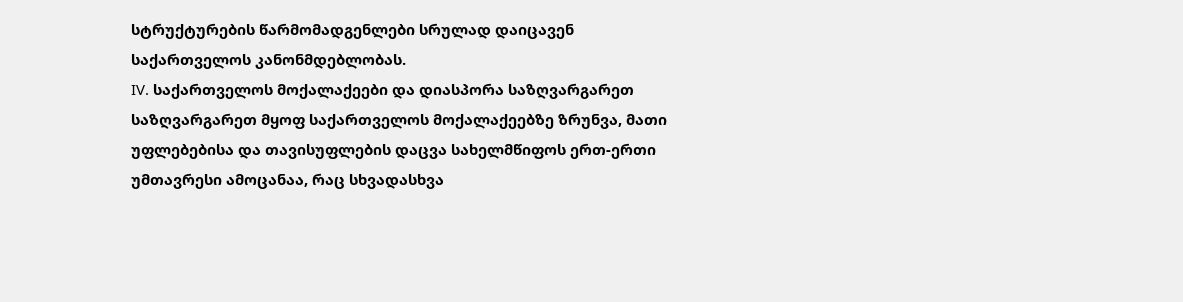სტრუქტურების წარმომადგენლები სრულად დაიცავენ საქართველოს კანონმდებლობას.
IV. საქართველოს მოქალაქეები და დიასპორა საზღვარგარეთ
საზღვარგარეთ მყოფ საქართველოს მოქალაქეებზე ზრუნვა, მათი უფლებებისა და თავისუფლების დაცვა სახელმწიფოს ერთ-ერთი უმთავრესი ამოცანაა, რაც სხვადასხვა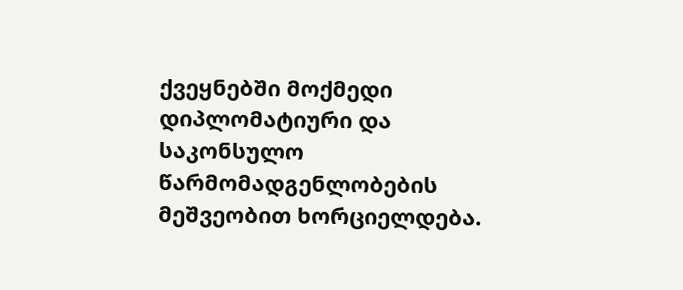ქვეყნებში მოქმედი დიპლომატიური და საკონსულო წარმომადგენლობების მეშვეობით ხორციელდება.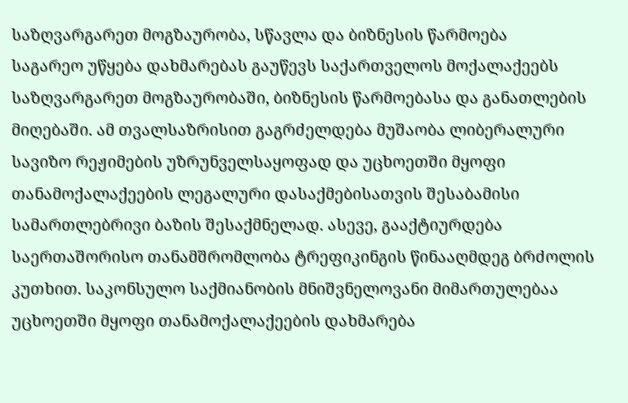საზღვარგარეთ მოგზაურობა, სწავლა და ბიზნესის წარმოება
საგარეო უწყება დახმარებას გაუწევს საქართველოს მოქალაქეებს საზღვარგარეთ მოგზაურობაში, ბიზნესის წარმოებასა და განათლების მიღებაში. ამ თვალსაზრისით გაგრძელდება მუშაობა ლიბერალური სავიზო რეჟიმების უზრუნველსაყოფად და უცხოეთში მყოფი თანამოქალაქეების ლეგალური დასაქმებისათვის შესაბამისი სამართლებრივი ბაზის შესაქმნელად. ასევე, გააქტიურდება საერთაშორისო თანამშრომლობა ტრეფიკინგის წინააღმდეგ ბრძოლის კუთხით. საკონსულო საქმიანობის მნიშვნელოვანი მიმართულებაა უცხოეთში მყოფი თანამოქალაქეების დახმარება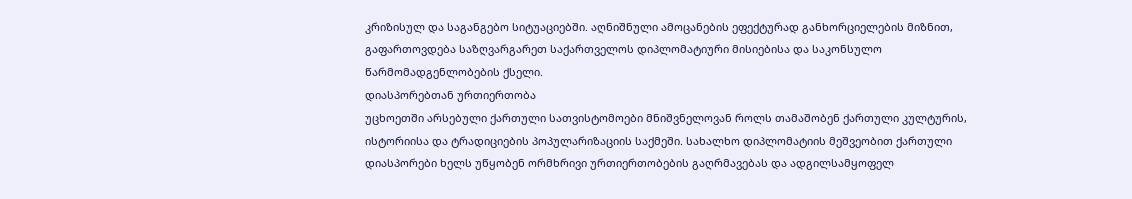კრიზისულ და საგანგებო სიტუაციებში. აღნიშნული ამოცანების ეფექტურად განხორციელების მიზნით, გაფართოვდება საზღვარგარეთ საქართველოს დიპლომატიური მისიებისა და საკონსულო წარმომადგენლობების ქსელი.
დიასპორებთან ურთიერთობა
უცხოეთში არსებული ქართული სათვისტომოები მნიშვნელოვან როლს თამაშობენ ქართული კულტურის, ისტორიისა და ტრადიციების პოპულარიზაციის საქმეში. სახალხო დიპლომატიის მეშვეობით ქართული დიასპორები ხელს უწყობენ ორმხრივი ურთიერთობების გაღრმავებას და ადგილსამყოფელ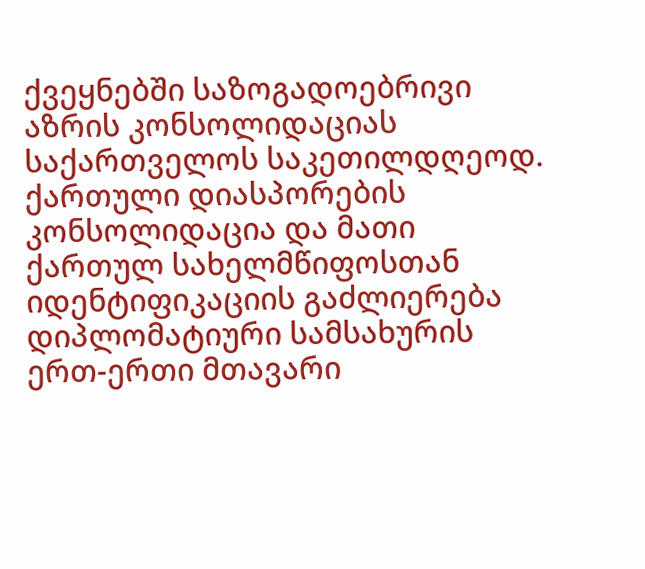ქვეყნებში საზოგადოებრივი აზრის კონსოლიდაციას საქართველოს საკეთილდღეოდ. ქართული დიასპორების კონსოლიდაცია და მათი ქართულ სახელმწიფოსთან იდენტიფიკაციის გაძლიერება დიპლომატიური სამსახურის ერთ-ერთი მთავარი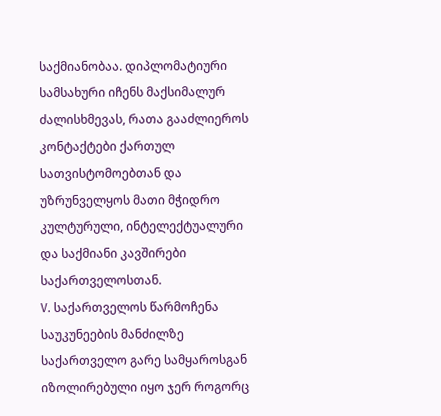საქმიანობაა. დიპლომატიური სამსახური იჩენს მაქსიმალურ ძალისხმევას, რათა გააძლიეროს კონტაქტები ქართულ სათვისტომოებთან და უზრუნველყოს მათი მჭიდრო კულტურული, ინტელექტუალური და საქმიანი კავშირები საქართველოსთან.
V. საქართველოს წარმოჩენა
საუკუნეების მანძილზე საქართველო გარე სამყაროსგან იზოლირებული იყო ჯერ როგორც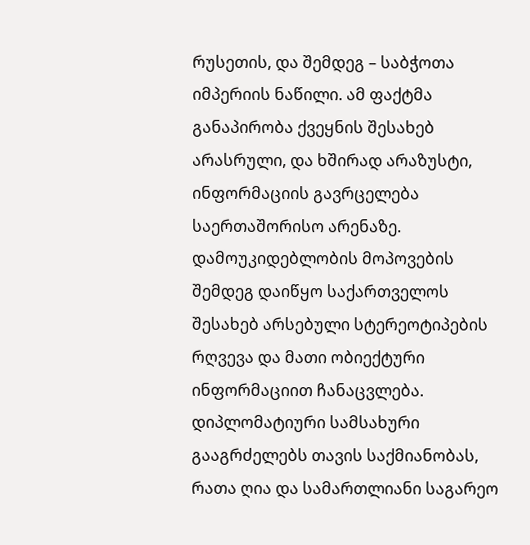რუსეთის, და შემდეგ – საბჭოთა იმპერიის ნაწილი. ამ ფაქტმა განაპირობა ქვეყნის შესახებ არასრული, და ხშირად არაზუსტი, ინფორმაციის გავრცელება საერთაშორისო არენაზე. დამოუკიდებლობის მოპოვების შემდეგ დაიწყო საქართველოს შესახებ არსებული სტერეოტიპების რღვევა და მათი ობიექტური ინფორმაციით ჩანაცვლება. დიპლომატიური სამსახური გააგრძელებს თავის საქმიანობას, რათა ღია და სამართლიანი საგარეო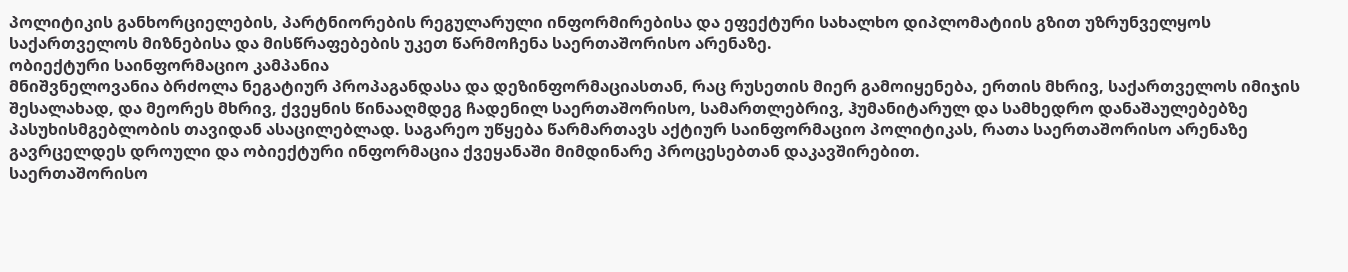პოლიტიკის განხორციელების, პარტნიორების რეგულარული ინფორმირებისა და ეფექტური სახალხო დიპლომატიის გზით უზრუნველყოს საქართველოს მიზნებისა და მისწრაფებების უკეთ წარმოჩენა საერთაშორისო არენაზე.
ობიექტური საინფორმაციო კამპანია
მნიშვნელოვანია ბრძოლა ნეგატიურ პროპაგანდასა და დეზინფორმაციასთან, რაც რუსეთის მიერ გამოიყენება, ერთის მხრივ, საქართველოს იმიჯის შესალახად, და მეორეს მხრივ, ქვეყნის წინააღმდეგ ჩადენილ საერთაშორისო, სამართლებრივ, ჰუმანიტარულ და სამხედრო დანაშაულებებზე პასუხისმგებლობის თავიდან ასაცილებლად. საგარეო უწყება წარმართავს აქტიურ საინფორმაციო პოლიტიკას, რათა საერთაშორისო არენაზე გავრცელდეს დროული და ობიექტური ინფორმაცია ქვეყანაში მიმდინარე პროცესებთან დაკავშირებით.
საერთაშორისო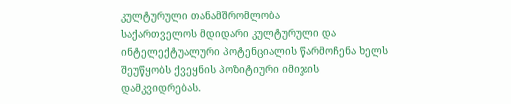კულტურული თანამშრომლობა
საქართველოს მდიდარი კულტურული და ინტელექტუალური პოტენციალის წარმოჩენა ხელს შეუწყობს ქვეყნის პოზიტიური იმიჯის დამკვიდრებას.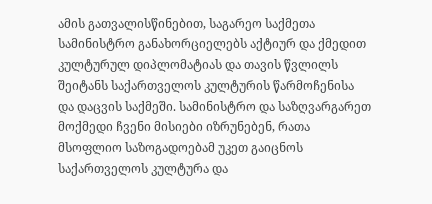ამის გათვალისწინებით, საგარეო საქმეთა სამინისტრო განახორციელებს აქტიურ და ქმედით კულტურულ დიპლომატიას და თავის წვლილს შეიტანს საქართველოს კულტურის წარმოჩენისა და დაცვის საქმეში. სამინისტრო და საზღვარგარეთ მოქმედი ჩვენი მისიები იზრუნებენ, რათა მსოფლიო საზოგადოებამ უკეთ გაიცნოს საქართველოს კულტურა და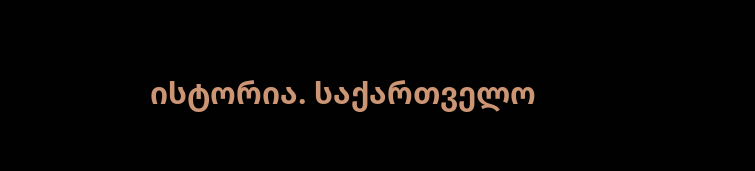ისტორია. საქართველო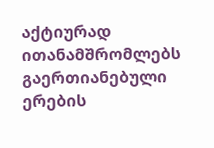აქტიურად ითანამშრომლებს გაერთიანებული ერების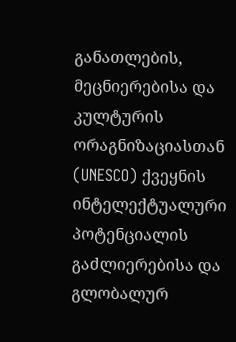განათლების, მეცნიერებისა და კულტურის ორაგნიზაციასთან (UNESCO) ქვეყნის ინტელექტუალური პოტენციალის გაძლიერებისა და გლობალურ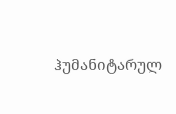ჰუმანიტარულ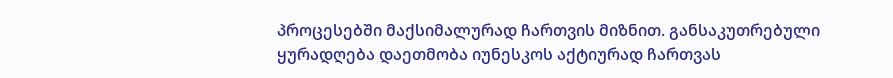პროცესებში მაქსიმალურად ჩართვის მიზნით. განსაკუთრებული ყურადღება დაეთმობა იუნესკოს აქტიურად ჩართვას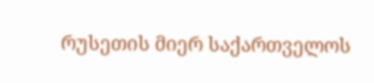რუსეთის მიერ საქართველოს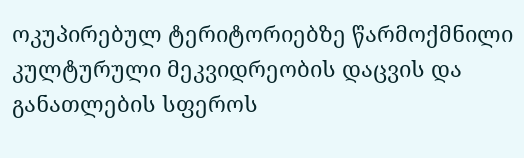ოკუპირებულ ტერიტორიებზე წარმოქმნილი კულტურული მეკვიდრეობის დაცვის და განათლების სფეროს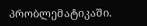პრობლემატიკაში.